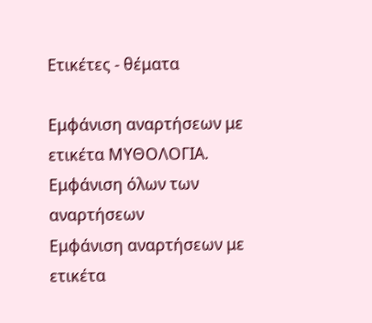Ετικέτες - θέματα

Εμφάνιση αναρτήσεων με ετικέτα ΜΥΘΟΛΟΓΙΑ. Εμφάνιση όλων των αναρτήσεων
Εμφάνιση αναρτήσεων με ετικέτα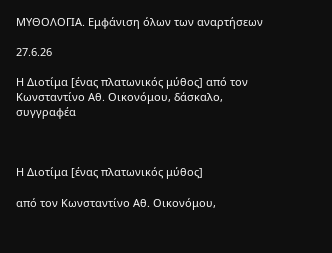ΜΥΘΟΛΟΓΙΑ. Εμφάνιση όλων των αναρτήσεων

27.6.26

Η Διοτίμα [ένας πλατωνικός μύθος] από τον Κωνσταντίνο Αθ. Οικονόμου, δάσκαλο, συγγραφέα



Η Διοτίμα [ένας πλατωνικός μύθος]

από τον Κωνσταντίνο Αθ. Οικονόμου,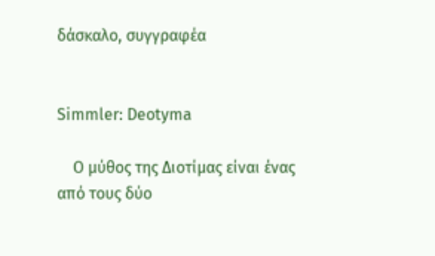δάσκαλο, συγγραφέα


Simmler: Deotyma

    Ο μύθος της Διοτίμας είναι ένας από τους δύο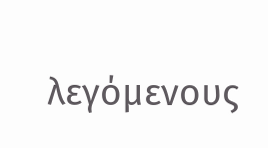λεγόμενους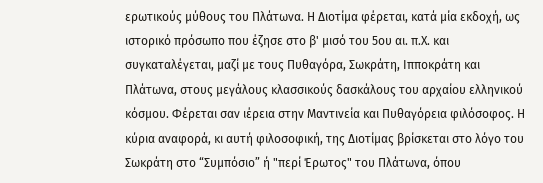ερωτικούς μύθους του Πλάτωνα. Η Διοτίμα φέρεται, κατά μία εκδοχή, ως ιστορικό πρόσωπο που έζησε στο β' μισό του 5ου αι. π.Χ. και συγκαταλέγεται, μαζί με τους Πυθαγόρα, Σωκράτη, Ιπποκράτη και Πλάτωνα, στους μεγάλους κλασσικούς δασκάλους του αρχαίου ελληνικού κόσμου. Φέρεται σαν ιέρεια στην Μαντινεία και Πυθαγόρεια φιλόσοφος. Η κύρια αναφορά, κι αυτή φιλοσοφική, της Διοτίμας βρίσκεται στο λόγο του Σωκράτη στο “Συμπόσιο” ή "περί Έρωτος" του Πλάτωνα, όπου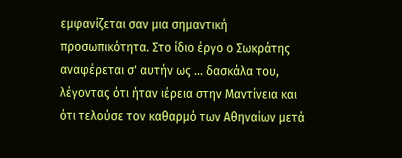εμφανίζεται σαν μια σημαντική προσωπικότητα. Στο ίδιο έργο ο Σωκράτης αναφέρεται σ' αυτήν ως ... δασκάλα του, λέγοντας ότι ήταν ιέρεια στην Μαντίνεια και ότι τελούσε τον καθαρμό των Αθηναίων μετά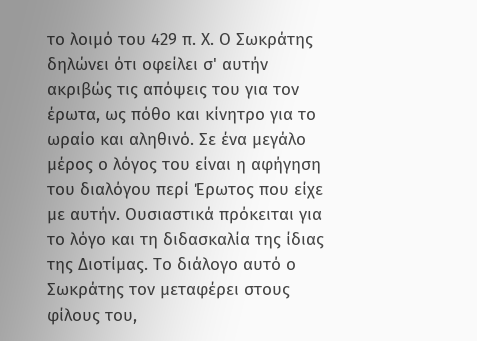το λοιμό του 429 π. Χ. Ο Σωκράτης δηλώνει ότι οφείλει σ' αυτήν ακριβώς τις απόψεις του για τον έρωτα, ως πόθο και κίνητρο για το ωραίο και αληθινό. Σε ένα μεγάλο μέρος ο λόγος του είναι η αφήγηση του διαλόγου περί Έρωτος που είχε με αυτήν. Ουσιαστικά πρόκειται για το λόγο και τη διδασκαλία της ίδιας της Διοτίμας. Το διάλογο αυτό ο Σωκράτης τον μεταφέρει στους φίλους του,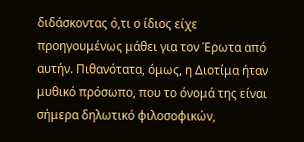διδάσκοντας ό,τι ο ίδιος είχε προηγουμένως μάθει για τον Έρωτα από αυτήν. Πιθανότατα, όμως, η Διοτίμα ήταν μυθικό πρόσωπο, που το όνομά της είναι σήμερα δηλωτικό φιλοσοφικών,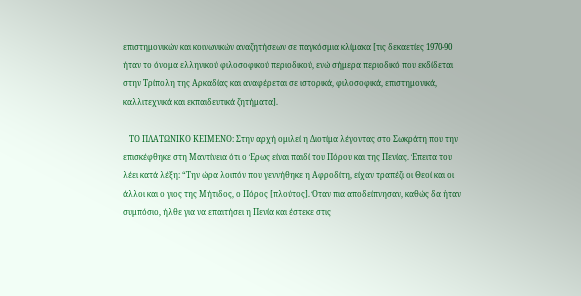επιστημονικών και κοινωνικών αναζητήσεων σε παγκόσμια κλίμακα [τις δεκαετίες 1970-90 ήταν το όνομα ελληνικού φιλοσοφικού περιοδικού, ενώ σήμερα περιοδικό που εκδίδεται στην Τρίπολη της Αρκαδίας και αναφέρεται σε ιστορικά, φιλοσοφικά, επιστημονικά, καλλιτεχνικά και εκπαιδευτικά ζητήματα].

   ΤΟ ΠΛΑΤΩΝΙΚΟ ΚΕΙΜΕΝΟ: Στην αρχή ομιλεί η Διοτίμα λέγοντας στο Σωκράτη που την επισκέφθηκε στη Μαντίνεια ότι ο Έρως είναι παιδί του Πόρου και της Πενίας. Έπειτα του λέει κατά λέξη: “Την ώρα λοιπόν που γεννήθηκε η Αφροδίτη, είχαν τραπέζι οι Θεοί και οι άλλοι και ο γιος της Μήτιδος, ο Πόρος [πλούτος]. Όταν πια αποδείπνησαν, καθώς δα ἠταν συμπόσιο, ήλθε για να επαιτήσει η Πενία και έστεκε στις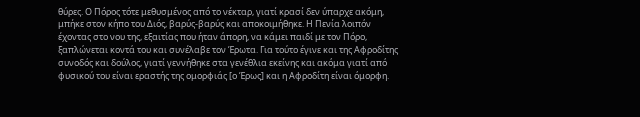θύρες. Ο Πόρος τότε μεθυσμένος από το νέκταρ, γιατί κρασί δεν ύπαρχε ακόμη, μπήκε στον κήπο του Διός, βαρύς-βαρύς και αποκοιμήθηκε. Η Πενία λοιπόν έχοντας στο νου της, εξαιτίας που ήταν άπορη, να κάμει παιδί με τον Πόρο, ξαπλώνεται κοντά του και συνέλαβε τον Έρωτα. Για τούτο έγινε και της Αφροδίτης συνοδός και δούλος, γιατί γεννήθηκε στα γενέθλια εκείνης και ακόμα γιατί από φυσικού του είναι εραστής της ομορφιάς [ο Έρως] και η Αφροδίτη είναι όμορφη.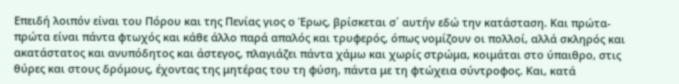Επειδή λοιπόν είναι του Πόρου και της Πενίας γιος ο Έρως, βρίσκεται σ΄ αυτήν εδώ την κατάσταση. Και πρώτα-πρώτα είναι πάντα φτωχός και κάθε άλλο παρά απαλός και τρυφερός, όπως νομίζουν οι πολλοί, αλλά σκληρός και ακατάστατος και ανυπόδητος και άστεγος, πλαγιάζει πάντα χάμω και χωρίς στρώμα, κοιμάται στο ύπαιθρο, στις θύρες και στους δρόμους, έχοντας της μητέρας του τη φύση, πάντα με τη φτώχεια σύντροφος. Και, κατά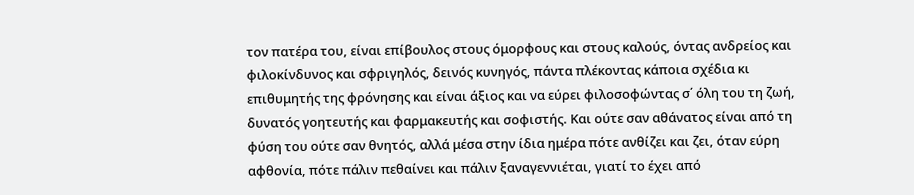τον πατέρα του, είναι επίβουλος στους όμορφους και στους καλούς, όντας ανδρείος και φιλοκίνδυνος και σφριγηλός, δεινός κυνηγός, πάντα πλέκοντας κάποια σχέδια κι επιθυμητής της φρόνησης και είναι άξιος και να εύρει φιλοσοφώντας σ΄ όλη του τη ζωή, δυνατός γοητευτής και φαρμακευτής και σοφιστής. Και ούτε σαν αθάνατος είναι από τη φύση του ούτε σαν θνητός, αλλά μέσα στην ίδια ημέρα πότε ανθίζει και ζει, όταν εύρη αφθονία, πότε πάλιν πεθαίνει και πάλιν ξαναγεννιέται, γιατί το έχει από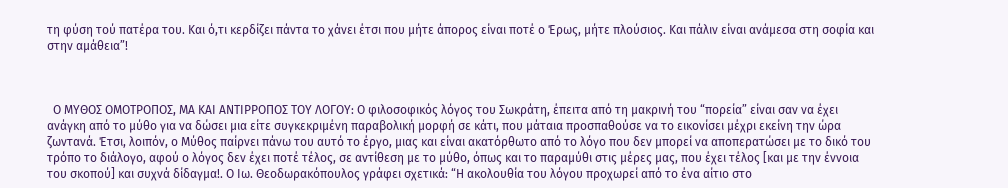τη φύση τού πατέρα του. Και ό,τι κερδίζει πάντα το χάνει έτσι που μήτε άπορος είναι ποτέ ο Έρως, μήτε πλούσιος. Και πάλιν είναι ανάμεσα στη σοφία και στην αμάθεια”!



  Ο ΜΥΘΟΣ ΟΜΟΤΡΟΠΟΣ, ΜΑ ΚΑΙ ΑΝΤΙΡΡΟΠΟΣ ΤΟΥ ΛΟΓΟΥ: Ο φιλοσοφικός λόγος του Σωκράτη, έπειτα από τη μακρινή του “πορεία” είναι σαν να έχει ανάγκη από το μύθο για να δώσει μια είτε συγκεκριμένη παραβολική μορφή σε κάτι, που μάταια προσπαθούσε να το εικονίσει μέχρι εκείνη την ώρα ζωντανά. Έτσι, λοιπόν, ο Μύθος παίρνει πάνω του αυτό το έργο, μιας και είναι ακατόρθωτο από το λόγο που δεν μπορεί να αποπερατώσει με το δικό του τρόπο το διάλογο, αφού ο λόγος δεν έχει ποτέ τέλος, σε αντίθεση με το μύθο, όπως και το παραμύθι στις μέρες μας, που έχει τέλος [και με την έννοια του σκοπού] και συχνά δίδαγμα!. Ο Ιω. Θεοδωρακόπουλος γράφει σχετικά: “Η ακολουθία του λόγου προχωρεί από το ένα αίτιο στο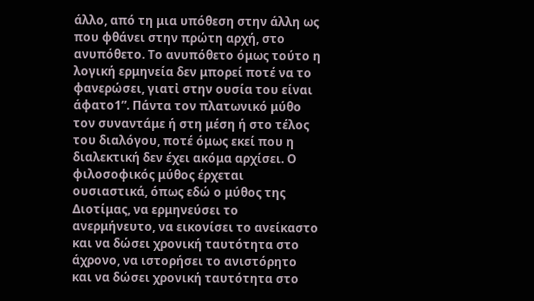άλλο, από τη μια υπόθεση στην άλλη ως που φθάνει στην πρώτη αρχή, στο ανυπόθετο. Το ανυπόθετο όμως τούτο η λογική ερμηνεία δεν μπορεί ποτέ να το φανερώσει, γιατἰ στην ουσία του είναι άφατο1”. Πάντα τον πλατωνικό μύθο τον συναντάμε ή στη μέση ή στο τέλος του διαλόγου, ποτέ όμως εκεί που η διαλεκτική δεν έχει ακόμα αρχίσει. Ο φιλοσοφικός μύθος έρχεται ουσιαστικά, όπως εδώ ο μύθος της Διοτίμας, να ερμηνεύσει το ανερμήνευτο, να εικονίσει το ανείκαστο και να δώσει χρονική ταυτότητα στο άχρονο, να ιστορήσει το ανιστόρητο και να δώσει χρονική ταυτότητα στο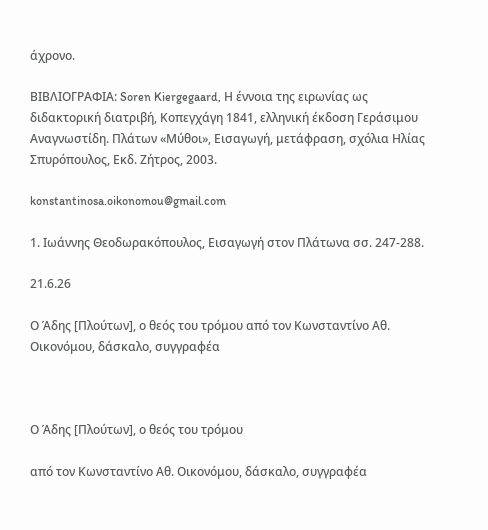άχρονο.

ΒΙΒΛΙΟΓΡΑΦΙΑ: Soren Kiergegaard, Η έννοια της ειρωνίας ως διδακτορική διατριβή, Κοπεγχάγη 1841, ελληνική έκδοση Γεράσιμου Αναγνωστίδη. Πλάτων «Μύθοι», Εισαγωγή, μετάφραση, σχόλια Ηλίας Σπυρόπουλος, Εκδ. Ζήτρος, 2003.

konstantinosa.oikonomou@gmail.com

1. Ιωάννης Θεοδωρακόπουλος, Εισαγωγή στον Πλάτωνα σσ. 247-288.

21.6.26

Ο Άδης [Πλούτων], ο θεός του τρόμου από τον Κωνσταντίνο Αθ. Οικονόμου, δάσκαλο, συγγραφέα



Ο Άδης [Πλούτων], ο θεός του τρόμου

από τον Κωνσταντίνο Αθ. Οικονόμου, δάσκαλο, συγγραφέα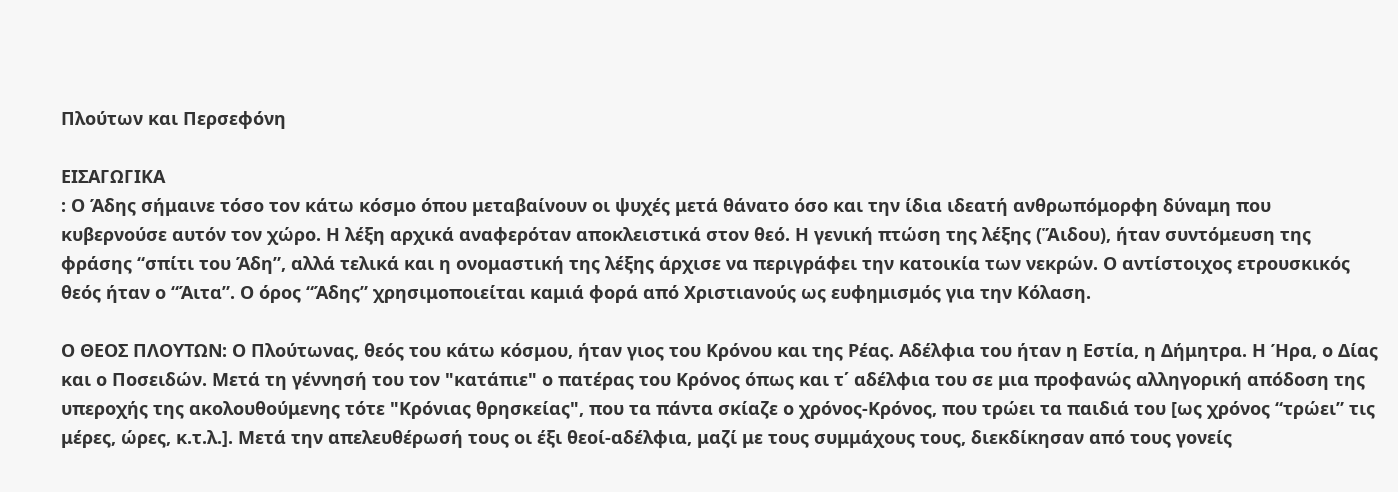Πλούτων και Περσεφόνη

ΕΙΣΑΓΩΓΙΚΑ
: Ο Άδης σήμαινε τόσο τον κάτω κόσμο όπου μεταβαίνουν οι ψυχές μετά θάνατο όσο και την ίδια ιδεατή ανθρωπόμορφη δύναμη που κυβερνούσε αυτόν τον χώρο. Η λέξη αρχικά αναφερόταν αποκλειστικά στον θεό. Η γενική πτώση της λέξης (Ἅιδου), ήταν συντόμευση της φράσης “σπίτι του Άδη”, αλλά τελικά και η ονομαστική της λέξης άρχισε να περιγράφει την κατοικία των νεκρών. Ο αντίστοιχος ετρουσκικός θεός ήταν ο “Άιτα”. Ο όρος “Άδης” χρησιμοποιείται καμιά φορά από Χριστιανούς ως ευφημισμός για την Κόλαση.

Ο ΘΕΟΣ ΠΛΟΥΤΩΝ: Ο Πλούτωνας, θεός του κάτω κόσμου, ήταν γιος του Κρόνου και της Ρέας. Αδέλφια του ήταν η Εστία, η Δήμητρα. Η Ήρα, ο Δίας και ο Ποσειδών. Μετά τη γέννησή του τον "κατάπιε" ο πατέρας του Κρόνος όπως και τ΄ αδέλφια του σε μια προφανώς αλληγορική απόδοση της υπεροχής της ακολουθούμενης τότε "Κρόνιας θρησκείας", που τα πάντα σκίαζε ο χρόνος-Κρόνος, που τρώει τα παιδιά του [ως χρόνος “τρώει” τις μέρες, ώρες, κ.τ.λ.]. Μετά την απελευθέρωσή τους οι έξι θεοί-αδέλφια, μαζί με τους συμμάχους τους, διεκδίκησαν από τους γονείς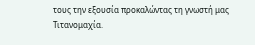τους την εξουσία προκαλώντας τη γνωστή μας Τιτανομαχία.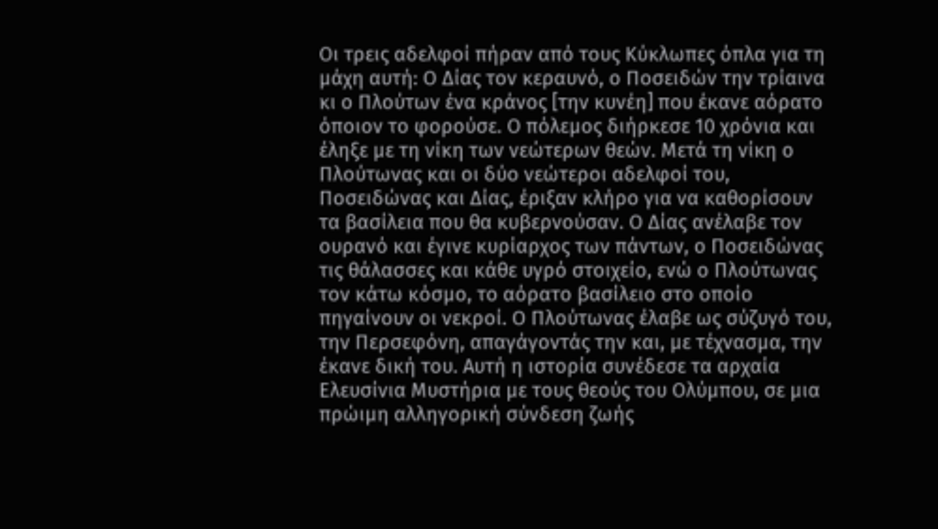Οι τρεις αδελφοί πήραν από τους Κύκλωπες όπλα για τη μάχη αυτή: Ο Δίας τον κεραυνό, ο Ποσειδών την τρίαινα κι ο Πλούτων ένα κράνος [την κυνέη] που έκανε αόρατο όποιον το φορούσε. Ο πόλεμος διήρκεσε 10 χρόνια και έληξε με τη νίκη των νεώτερων θεών. Μετά τη νίκη ο Πλούτωνας και οι δύο νεώτεροι αδελφοί του, Ποσειδώνας και Δίας, έριξαν κλήρο για να καθορίσουν τα βασίλεια που θα κυβερνούσαν. Ο Δίας ανέλαβε τον ουρανό και έγινε κυρίαρχος των πάντων, ο Ποσειδώνας τις θάλασσες και κάθε υγρό στοιχείο, ενώ ο Πλούτωνας τον κάτω κόσμο, το αόρατο βασίλειο στο οποίο πηγαίνουν οι νεκροί. Ο Πλούτωνας έλαβε ως σύζυγό του, την Περσεφόνη, απαγάγοντάς την και, με τέχνασμα, την έκανε δική του. Αυτή η ιστορία συνέδεσε τα αρχαία Ελευσίνια Μυστήρια με τους θεούς του Ολύμπου, σε μια πρώιμη αλληγορική σύνδεση ζωής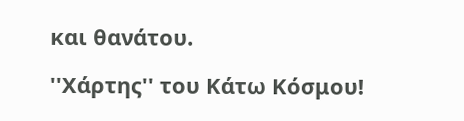και θανάτου.

''Χάρτης'' του Κάτω Κόσμου!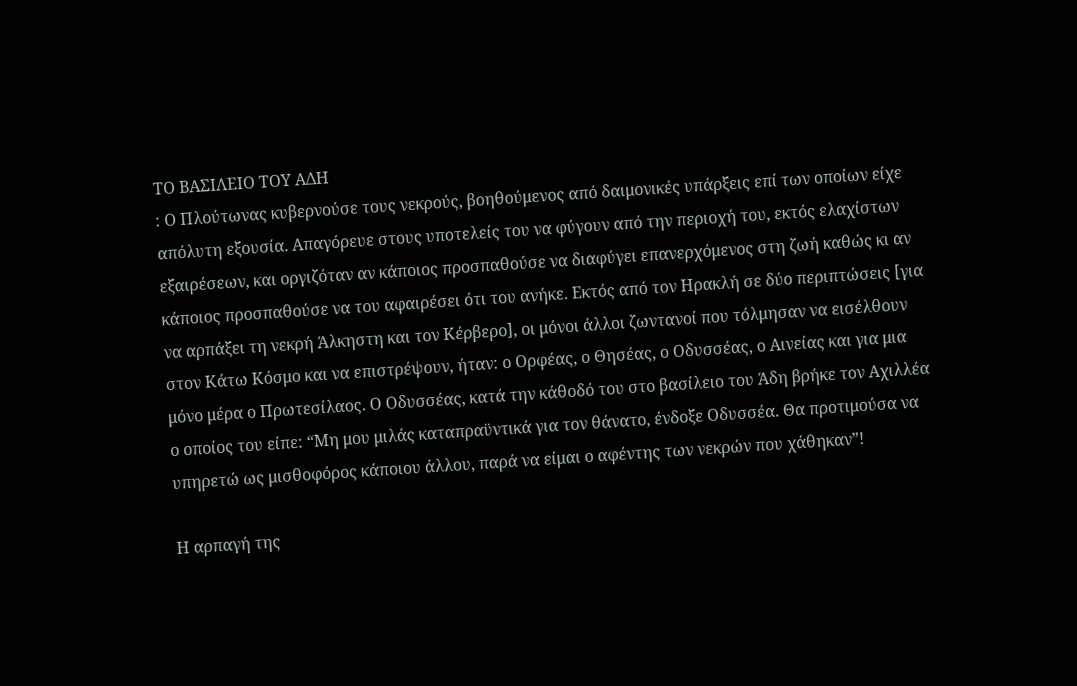ΤΟ ΒΑΣΙΛΕΙΟ ΤΟΥ ΑΔΗ
: Ο Πλούτωνας κυβερνούσε τους νεκρούς, βοηθούμενος από δαιμονικές υπάρξεις επί των οποίων είχε απόλυτη εξουσία. Απαγόρευε στους υποτελείς του να φύγουν από την περιοχή του, εκτός ελαχίστων εξαιρέσεων, και οργιζόταν αν κάποιος προσπαθούσε να διαφύγει επανερχόμενος στη ζωή καθώς κι αν κάποιος προσπαθούσε να του αφαιρέσει ότι του ανήκε. Εκτός από τον Ηρακλή σε δύο περιπτώσεις [για να αρπάξει τη νεκρή Άλκηστη και τον Κέρβερο], οι μόνοι άλλοι ζωντανοί που τόλμησαν να εισέλθουν στον Κάτω Κόσμο και να επιστρέψουν, ήταν: ο Ορφέας, ο Θησέας, ο Οδυσσέας, ο Αινείας και για μια μόνο μέρα ο Πρωτεσίλαος. Ο Οδυσσέας, κατά την κάθοδό του στο βασίλειο του Άδη βρήκε τον Αχιλλέα ο οποίος του είπε: “Μη μου μιλάς καταπραϋντικά για τον θάνατο, ένδοξε Οδυσσέα. Θα προτιμούσα να υπηρετώ ως μισθοφόρος κάποιου άλλου, παρά να είμαι ο αφέντης των νεκρών που χάθηκαν”!

Η αρπαγή της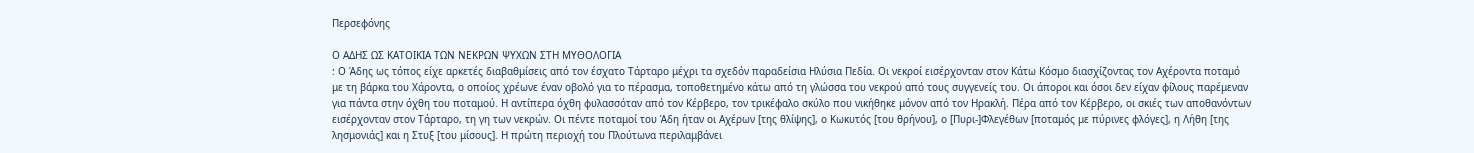Περσεφόνης

Ο ΑΔΗΣ ΩΣ ΚΑΤΟΙΚΙΑ ΤΩΝ ΝΕΚΡΩΝ ΨΥΧΩΝ ΣΤΗ ΜΥΘΟΛΟΓΙΑ
: Ο Άδης ως τόπος είχε αρκετές διαβαθμίσεις από τον έσχατο Τάρταρο μέχρι τα σχεδόν παραδείσια Ηλύσια Πεδία. Οι νεκροί εισέρχονταν στον Κάτω Κόσμο διασχίζοντας τον Αχέροντα ποταμό με τη βάρκα του Χάροντα, ο οποίος χρέωνε έναν οβολό για το πέρασμα, τοποθετημένο κάτω από τη γλώσσα του νεκρού από τους συγγενείς του. Οι άποροι και όσοι δεν είχαν φίλους παρέμεναν για πάντα στην όχθη του ποταμού. Η αντίπερα όχθη φυλασσόταν από τον Κέρβερο, τον τρικέφαλο σκύλο που νικήθηκε μόνον από τον Ηρακλή. Πέρα από τον Κέρβερο, οι σκιές των αποθανόντων εισέρχονταν στον Τάρταρο, τη γη των νεκρών. Οι πέντε ποταμοί του Άδη ήταν οι Αχέρων [της θλίψης], ο Κωκυτός [του θρήνου], ο [Πυρι-]Φλεγέθων [ποταμός με πύρινες φλόγες], η Λήθη [της λησμονιάς] και η Στυξ [του μίσους]. Η πρώτη περιοχή του Πλούτωνα περιλαμβάνει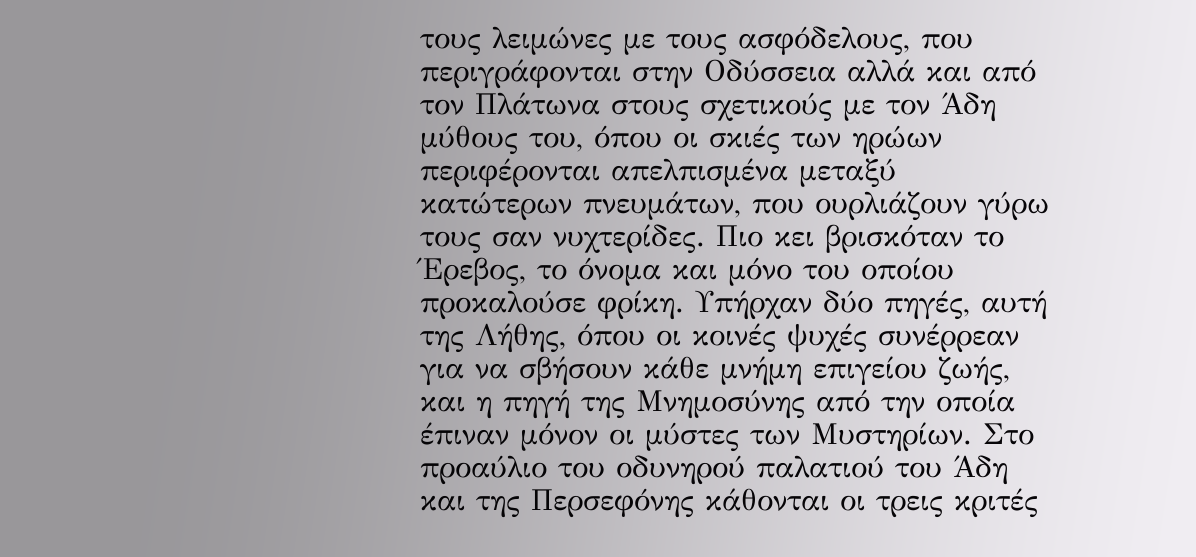τους λειμώνες με τους ασφόδελους, που περιγράφονται στην Οδύσσεια αλλά και από τον Πλάτωνα στους σχετικούς με τον Άδη μύθους του, όπου οι σκιές των ηρώων περιφέρονται απελπισμένα μεταξύ κατώτερων πνευμάτων, που ουρλιάζουν γύρω τους σαν νυχτερίδες. Πιο κει βρισκόταν το Έρεβος, το όνομα και μόνο του οποίου προκαλούσε φρίκη. Υπήρχαν δύο πηγές, αυτή της Λήθης, όπου οι κοινές ψυχές συνέρρεαν για να σβήσουν κάθε μνήμη επιγείου ζωής, και η πηγή της Μνημοσύνης από την οποία έπιναν μόνον οι μύστες των Μυστηρίων. Στο προαύλιο του οδυνηρού παλατιού του Άδη και της Περσεφόνης κάθονται οι τρεις κριτές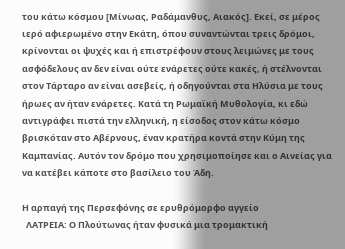του κάτω κόσμου [Μίνωας, Ραδάμανθυς, Αιακός]. Εκεί, σε μέρος ιερό αφιερωμένο στην Εκάτη, όπου συναντώνται τρεις δρόμοι, κρίνονται οι ψυχές και ή επιστρέφουν στους λειμώνες με τους ασφόδελους αν δεν είναι ούτε ενάρετες ούτε κακές, ή στέλνονται στον Τάρταρο αν είναι ασεβείς, ή οδηγούνται στα Ηλύσια με τους ήρωες αν ήταν ενάρετες. Κατά τη Ρωμαϊκή Μυθολογία, κι εδώ αντιγράφει πιστά την ελληνική, η είσοδος στον κάτω κόσμο βρισκόταν στο Αβέρνους, έναν κρατήρα κοντά στην Κύμη της Καμπανίας. Αυτόν τον δρόμο που χρησιμοποίησε και ο Αινείας για να κατέβει κάποτε στο βασίλειο του Άδη.

Η αρπαγή της Περσεφόνης σε ερυθρόμορφο αγγείο
  ΛΑΤΡΕΙΑ: Ο Πλούτωνας ήταν φυσικά μια τρομακτική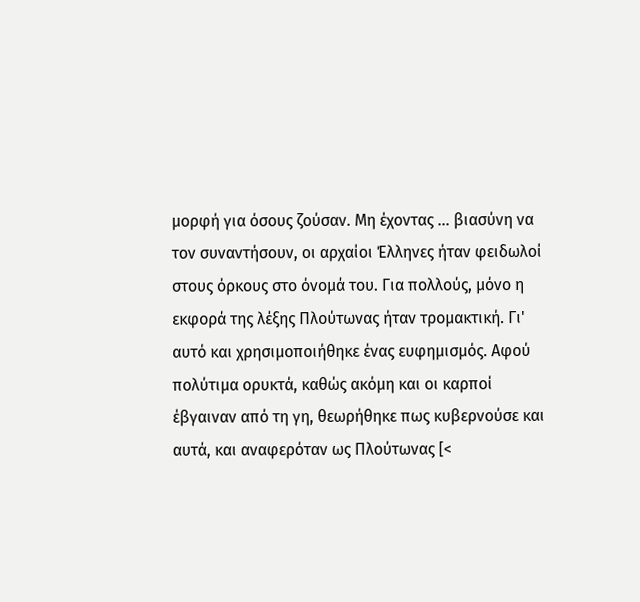μορφή για όσους ζούσαν. Μη έχοντας ... βιασύνη να τον συναντήσουν, οι αρχαίοι Έλληνες ήταν φειδωλοί στους όρκους στο όνομά του. Για πολλούς, μόνο η εκφορά της λέξης Πλούτωνας ήταν τρομακτική. Γι' αυτό και χρησιμοποιήθηκε ένας ευφημισμός. Αφού πολύτιμα ορυκτά, καθώς ακόμη και οι καρποί έβγαιναν από τη γη, θεωρήθηκε πως κυβερνούσε και αυτά, και αναφερόταν ως Πλούτωνας [<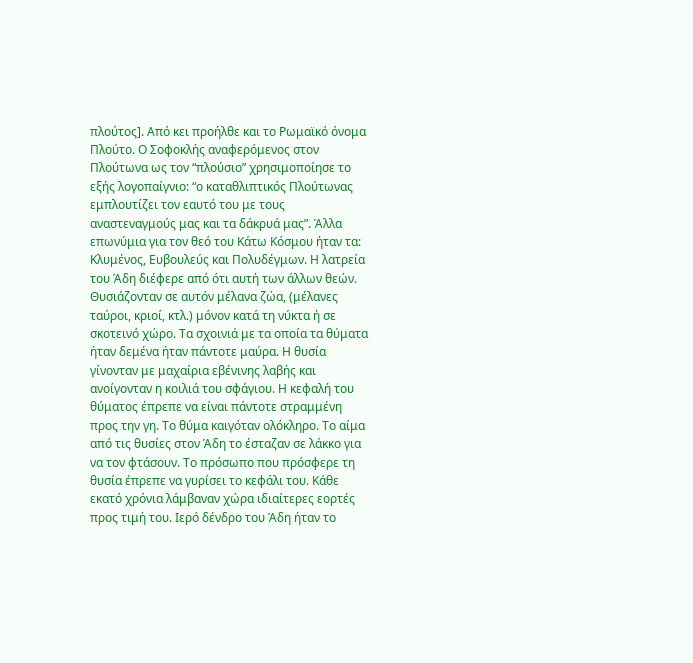πλούτος]. Από κει προήλθε και το Ρωμαϊκό όνομα Πλούτο. Ο Σοφοκλής αναφερόμενος στον Πλούτωνα ως τον “πλούσιο” χρησιμοποίησε το εξής λογοπαίγνιο: “ο καταθλιπτικός Πλούτωνας εμπλουτίζει τον εαυτό του με τους αναστεναγμούς μας και τα δάκρυά μας”. Άλλα επωνύμια για τον θεό του Κάτω Κόσμου ήταν τα: Κλυμένος, Ευβουλεύς και Πολυδέγμων. Η λατρεία του Άδη διέφερε από ότι αυτή των άλλων θεών. Θυσιάζονταν σε αυτόν μέλανα ζώα, (μέλανες ταύροι, κριοί, κτλ.) μόνον κατά τη νύκτα ή σε σκοτεινό χώρο. Τα σχοινιά με τα οποία τα θύματα ήταν δεμένα ήταν πάντοτε μαύρα. Η θυσία γίνονταν με μαχαίρια εβένινης λαβής και ανοίγονταν η κοιλιά του σφάγιου. Η κεφαλή του θύματος έπρεπε να είναι πάντοτε στραμμένη προς την γη. Το θύμα καιγόταν ολόκληρο. Το αίμα από τις θυσίες στον Άδη το έσταζαν σε λάκκο για να τον φτάσουν. Το πρόσωπο που πρόσφερε τη θυσία έπρεπε να γυρίσει το κεφάλι του. Κάθε εκατό χρόνια λάμβαναν χώρα ιδιαίτερες εορτές προς τιμή του. Ιερό δένδρο του Άδη ήταν το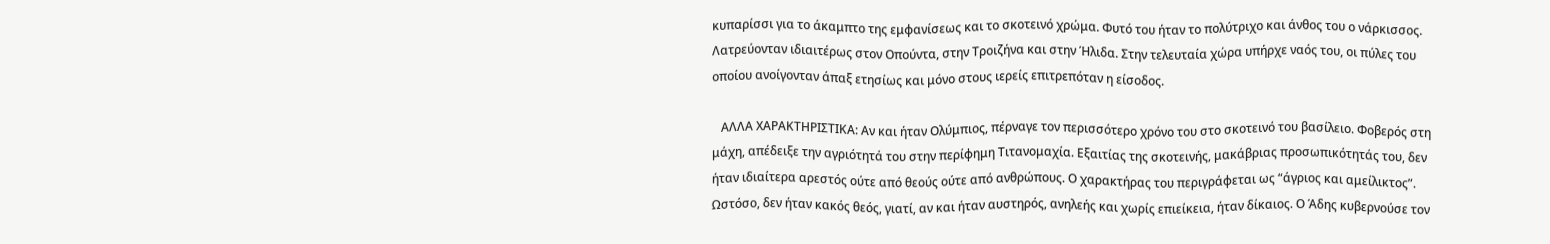κυπαρίσσι για το άκαμπτο της εμφανίσεως και το σκοτεινό χρώμα. Φυτό του ήταν το πολύτριχο και άνθος του ο νάρκισσος. Λατρεύονταν ιδιαιτέρως στον Οπούντα, στην Τροιζήνα και στην Ήλιδα. Στην τελευταία χώρα υπήρχε ναός του, οι πύλες του οποίου ανοίγονταν άπαξ ετησίως και μόνο στους ιερείς επιτρεπόταν η είσοδος.

   ΑΛΛΑ ΧΑΡΑΚΤΗΡΙΣΤΙΚΑ: Αν και ήταν Ολύμπιος, πέρναγε τον περισσότερο χρόνο του στο σκοτεινό του βασίλειο. Φοβερός στη μάχη, απέδειξε την αγριότητά του στην περίφημη Τιτανομαχία. Εξαιτίας της σκοτεινής, μακάβριας προσωπικότητάς του, δεν ήταν ιδιαίτερα αρεστός ούτε από θεούς ούτε από ανθρώπους. Ο χαρακτήρας του περιγράφεται ως “άγριος και αμείλικτος”. Ωστόσο, δεν ήταν κακός θεός, γιατί, αν και ήταν αυστηρός, ανηλεής και χωρίς επιείκεια, ήταν δίκαιος. Ο Άδης κυβερνούσε τον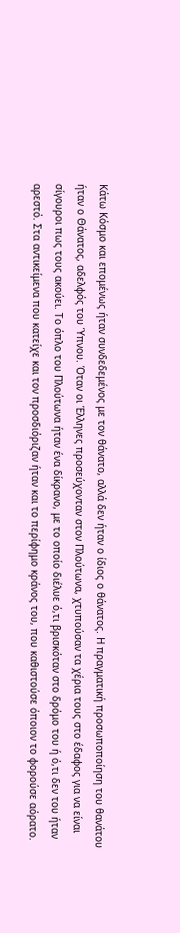Κάτω Κόσμο και επομένως ήταν συνδεδεμένος με τον θάνατο, αλλά δεν ήταν ο ίδιος ο θάνατος. Η πραγματική προσωποποίηση του θανάτου ήταν ο Θάνατος, αδελφός του Ύπνου. Όταν οι Έλληνες προσεύχονταν στον Πλούτωνα, χτυπούσαν τα χέρια τους στο έδαφος για να είναι σίγουροι πως τους ακούει. Το όπλο του Πλούτωνα ήταν ένα δίκρανο, με το οποίο διέλυε ό,τι βρισκόταν στο δρόμο του ή ό,τι δεν του ήταν αρεστό. Στα αντικείμενα που κατείχε και τον προσδιόριζαν ήταν και το περίφημο κράνος του, που καθιστούσε όποιον το φορούσε αόρατο.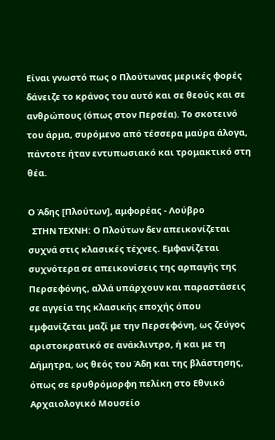Είναι γνωστό πως ο Πλούτωνας μερικές φορές δάνειζε το κράνος του αυτό και σε θεούς και σε ανθρώπους (όπως στον Περσέα). Το σκοτεινό του άρμα, συρόμενο από τέσσερα μαύρα άλογα, πάντοτε ήταν εντυπωσιακό και τρομακτικό στη θέα.

Ο Άδης [Πλούτων], αμφορέας - Λούβρο
  ΣΤΗΝ ΤΕΧΝΗ: Ο Πλούτων δεν απεικονίζεται συχνά στις κλασικές τέχνες. Εμφανίζεται συχνότερα σε απεικονίσεις της αρπαγής της Περσεφόνης, αλλά υπάρχουν και παραστάσεις σε αγγεία της κλασικής εποχής όπου εμφανίζεται μαζί με την Περσεφόνη, ως ζεύγος αριστοκρατικό σε ανάκλιντρο, ή και με τη Δήμητρα, ως θεός του Άδη και της βλάστησης, όπως σε ερυθρόμορφη πελίκη στο Εθνικό Αρχαιολογικό Μουσείο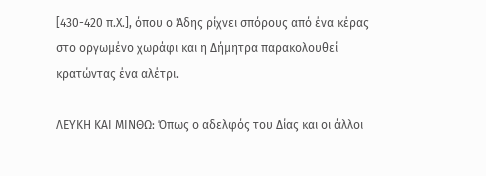[430-420 π.Χ.], όπου ο Άδης ρίχνει σπόρους από ένα κέρας στο οργωμένο χωράφι και η Δήμητρα παρακολουθεί κρατώντας ένα αλέτρι.

ΛΕΥΚΗ ΚΑΙ ΜΙΝΘΩ: Όπως ο αδελφός του Δίας και οι άλλοι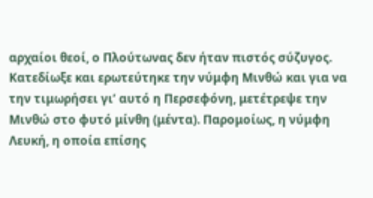αρχαίοι θεοί, ο Πλούτωνας δεν ήταν πιστός σύζυγος. Κατεδίωξε και ερωτεύτηκε την νύμφη Μινθώ και για να την τιμωρήσει γι’ αυτό η Περσεφόνη, μετέτρεψε την Μινθώ στο φυτό μίνθη (μέντα). Παρομοίως, η νύμφη Λευκή, η οποία επίσης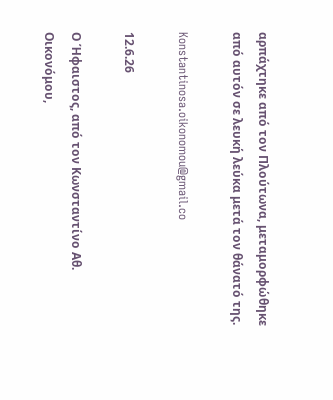αρπάχτηκε από τον Πλούτωνα, μεταμορφώθηκε από αυτόν σε λευκή λεύκα μετά τον θάνατό της.

Konstantinosa.oikonomou@gmail.co

12.6.26

Ο Ήφαιστος, από τον Κωνσταντίνο Αθ. Οικονόμου,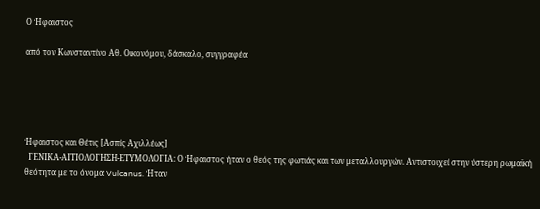Ο Ήφαιστος

από τον Κωνσταντίνο Αθ. Οικονόμου, δάσκαλο, συγγραφέα





Ήφαιστος και Θέτις [Ασπίς Αχιλλέως]
  ΓΕΝΙΚΑ-ΑΙΤΙΟΛΟΓΗΣΗ-ΕΤΥΜΟΛΟΓΙΑ: Ο Ήφαιστος ήταν ο θεός της φωτιάς και των μεταλλουργών. Αντιστοιχεί στην ύστερη ρωμαϊκή θεότητα με το όνομα Vulcanus. Ήταν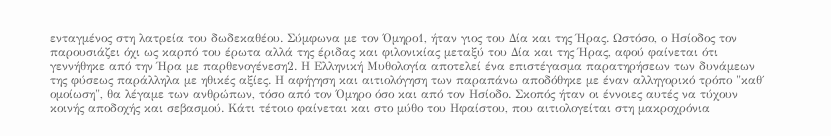ενταγμένος στη λατρεία του δωδεκαθέου. Σύμφωνα με τον Όμηρο1, ήταν γιος του Δία και της Ήρας. Ωστόσο, ο Ησίοδος τον παρουσιάζει όχι ως καρπό του έρωτα αλλά της έριδας και φιλονικίας μεταξύ του Δία και της Ήρας, αφού φαίνεται ότι γεννήθηκε από την Ήρα με παρθενογένεση2. Η Ελληνική Μυθολογία αποτελεί ένα επιστέγασμα παρατηρήσεων των δυνάμεων της φύσεως παράλληλα με ηθικές αξίες. Η αφήγηση και αιτιολόγηση των παραπάνω αποδόθηκε με έναν αλληγορικό τρόπο "καθ΄ ομοίωση", θα λέγαμε των ανθρώπων, τόσο από τον Όμηρο όσο και από τον Ησίοδο. Σκοπός ήταν οι έννοιες αυτές να τύχουν κοινής αποδοχής και σεβασμού. Κάτι τέτοιο φαίνεται και στο μύθο του Ηφαίστου, που αιτιολογείται στη μακροχρόνια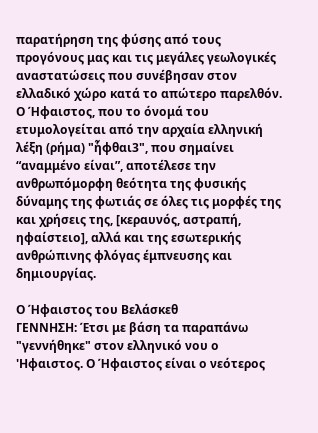παρατήρηση της φύσης από τους προγόνους μας και τις μεγάλες γεωλογικές αναστατώσεις που συνέβησαν στον ελλαδικό χώρο κατά το απώτερο παρελθόν. Ο Ήφαιστος, που το όνομά του ετυμολογείται από την αρχαία ελληνική λέξη (ρήμα) "ἧφθαι3", που σημαίνει “αναμμένο είναι”, αποτέλεσε την ανθρωπόμορφη θεότητα της φυσικής δύναμης της φωτιάς σε όλες τις μορφές της και χρήσεις της, [κεραυνός, αστραπή, ηφαίστειο], αλλά και της εσωτερικής ανθρώπινης φλόγας έμπνευσης και δημιουργίας.

Ο Ήφαιστος του Βελάσκεθ
ΓΕΝΝΗΣΗ: Έτσι με βάση τα παραπάνω "γεννήθηκε" στον ελληνικό νου ο 'Ηφαιστος. Ο Ήφαιστος είναι ο νεότερος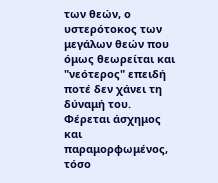των θεών, ο υστερότοκος των μεγάλων θεών που όμως θεωρείται και "νεότερος" επειδή ποτέ δεν χάνει τη δύναμή του. Φέρεται άσχημος και παραμορφωμένος, τόσο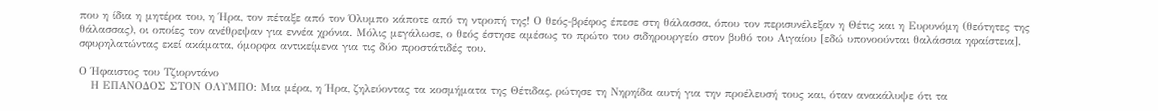που η ίδια η μητέρα του, η Ήρα, τον πέταξε από τον Όλυμπο κάποτε από τη ντροπή της! Ο θεός-βρέφος έπεσε στη θάλασσα, όπου τον περισυνέλεξαν η Θέτις και η Ευρυνόμη (θεότητες της θάλασσας), οι οποίες τον ανέθρεψαν για εννέα χρόνια. Μόλις μεγάλωσε, ο θεός έστησε αμέσως το πρώτο του σιδηρουργείο στον βυθό του Αιγαίου [εδώ υπονοούνται θαλάσσια ηφαίστεια], σφυρηλατώντας εκεί ακάματα, όμορφα αντικείμενα για τις δύο προστάτιδές του.

Ο Ήφαιστος του Τζιορντάνο
   Η ΕΠΑΝΟΔΟΣ ΣΤΟΝ ΟΛΥΜΠΟ: Μια μέρα, η Ήρα, ζηλεύοντας τα κοσμήματα της Θέτιδας, ρώτησε τη Νηρηίδα αυτή για την προέλευσή τους και, όταν ανακάλυψε ότι τα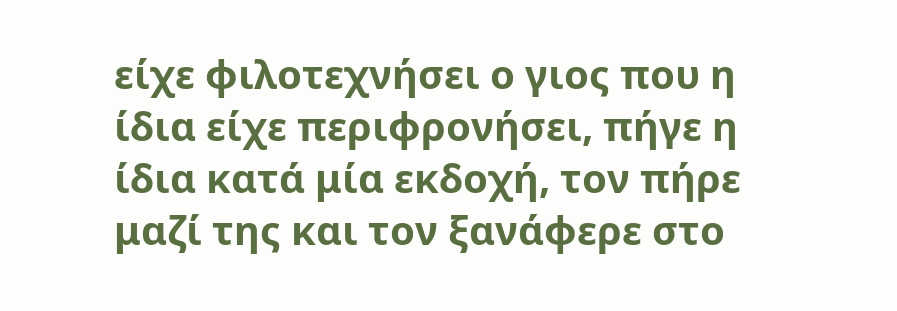είχε φιλοτεχνήσει ο γιος που η ίδια είχε περιφρονήσει, πήγε η ίδια κατά μία εκδοχή, τον πήρε μαζί της και τον ξανάφερε στο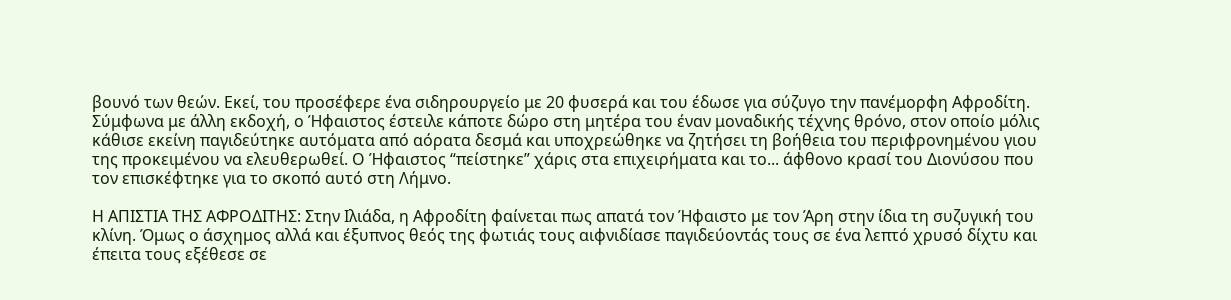βουνό των θεών. Εκεί, του προσέφερε ένα σιδηρουργείο με 20 φυσερά και του έδωσε για σύζυγο την πανέμορφη Αφροδίτη. Σύμφωνα με άλλη εκδοχή, ο Ήφαιστος έστειλε κάποτε δώρο στη μητέρα του έναν μοναδικής τέχνης θρόνο, στον οποίο μόλις κάθισε εκείνη παγιδεύτηκε αυτόματα από αόρατα δεσμά και υποχρεώθηκε να ζητήσει τη βοήθεια του περιφρονημένου γιου της προκειμένου να ελευθερωθεί. Ο Ήφαιστος “πείστηκε” χάρις στα επιχειρήματα και το... άφθονο κρασί του Διονύσου που τον επισκέφτηκε για το σκοπό αυτό στη Λήμνο.

Η ΑΠΙΣΤΙΑ ΤΗΣ ΑΦΡΟΔΙΤΗΣ: Στην Ιλιάδα, η Αφροδίτη φαίνεται πως απατά τον Ήφαιστο με τον Άρη στην ίδια τη συζυγική του κλίνη. Όμως ο άσχημος αλλά και έξυπνος θεός της φωτιάς τους αιφνιδίασε παγιδεύοντάς τους σε ένα λεπτό χρυσό δίχτυ και έπειτα τους εξέθεσε σε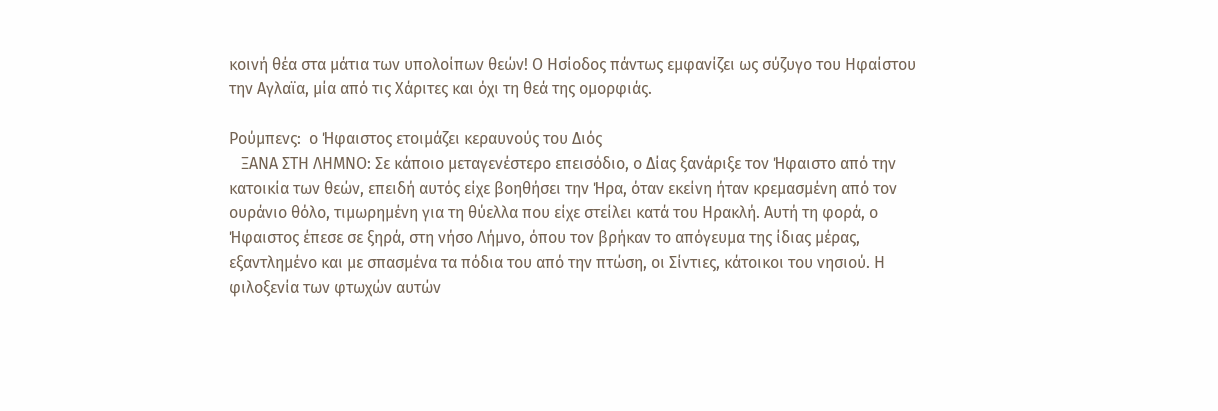κοινή θέα στα μάτια των υπολοίπων θεών! Ο Ησίοδος πάντως εμφανίζει ως σύζυγο του Ηφαίστου την Αγλαϊα, μία από τις Χάριτες και όχι τη θεά της ομορφιάς.

Ρούμπενς:  ο Ήφαιστος ετοιμάζει κεραυνούς του Διός
   ΞΑΝΑ ΣΤΗ ΛΗΜΝΟ: Σε κάποιο μεταγενέστερο επεισόδιο, ο Δίας ξανάριξε τον Ήφαιστο από την κατοικία των θεών, επειδή αυτός είχε βοηθήσει την Ήρα, όταν εκείνη ήταν κρεμασμένη από τον ουράνιο θόλο, τιμωρημένη για τη θύελλα που είχε στείλει κατά του Ηρακλή. Αυτή τη φορά, ο Ήφαιστος έπεσε σε ξηρά, στη νήσο Λήμνο, όπου τον βρήκαν το απόγευμα της ίδιας μέρας, εξαντλημένο και με σπασμένα τα πόδια του από την πτώση, οι Σίντιες, κάτοικοι του νησιού. Η φιλοξενία των φτωχών αυτών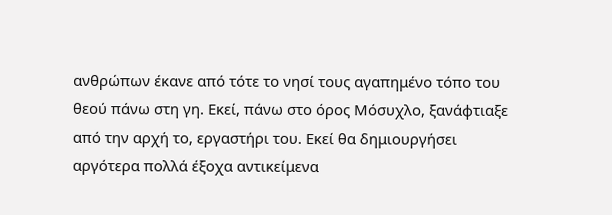ανθρώπων έκανε από τότε το νησί τους αγαπημένο τόπο του θεού πάνω στη γη. Εκεί, πάνω στο όρος Μόσυχλο, ξανάφτιαξε από την αρχή το, εργαστήρι του. Εκεί θα δημιουργήσει αργότερα πολλά έξοχα αντικείμενα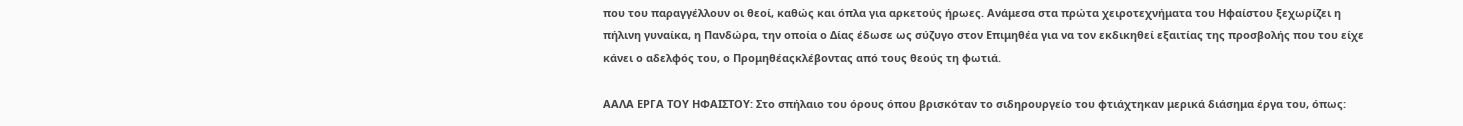που του παραγγέλλουν οι θεοί, καθώς και όπλα για αρκετούς ήρωες. Ανάμεσα στα πρώτα χειροτεχνήματα του Ηφαίστου ξεχωρίζει η πήλινη γυναίκα, η Πανδώρα, την οποία ο Δίας έδωσε ως σύζυγο στον Επιμηθέα για να τον εκδικηθεί εξαιτίας της προσβολής που του είχε κάνει ο αδελφός του, ο Προμηθέαςκλέβοντας από τους θεούς τη φωτιά.

ΑΑΛΑ ΕΡΓΑ ΤΟΥ ΗΦΑΙΣΤΟΥ: Στο σπήλαιο του όρους όπου βρισκόταν το σιδηρουργείο του φτιάχτηκαν μερικά διάσημα έργα του, όπως: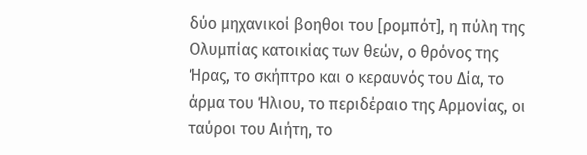δύο μηχανικοί βοηθοι του [ρομπότ], η πύλη της Ολυμπίας κατοικίας των θεών, ο θρόνος της Ήρας, το σκήπτρο και ο κεραυνός του Δία, το άρμα του Ήλιου, το περιδέραιο της Αρμονίας, οι ταύροι του Αιήτη, το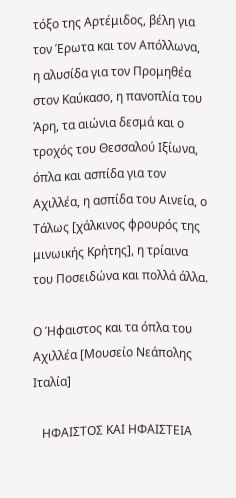τόξο της Αρτέμιδος, βέλη για τον Έρωτα και τον Απόλλωνα, η αλυσίδα για τον Προμηθέα στον Καύκασο, η πανοπλία του Άρη, τα αιώνια δεσμά και ο τροχός του Θεσσαλού Ιξίωνα, όπλα και ασπίδα για τον Αχιλλέα, η ασπίδα του Αινεία, ο Τάλως [χάλκινος φρουρός της μινωικής Κρήτης], η τρίαινα του Ποσειδώνα και πολλά άλλα.

Ο Ήφαιστος και τα όπλα του Αχιλλέα [Μουσείο Νεάπολης Ιταλία]

   ΗΦΑΙΣΤΟΣ ΚΑΙ ΗΦΑΙΣΤΕΙΑ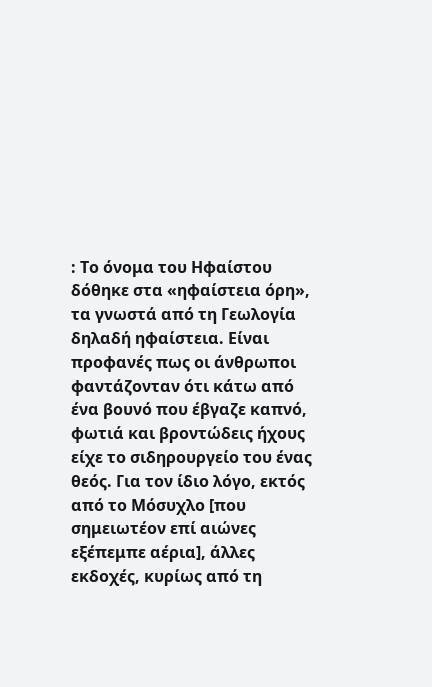: Το όνομα του Ηφαίστου δόθηκε στα «ηφαίστεια όρη», τα γνωστά από τη Γεωλογία δηλαδή ηφαίστεια. Είναι προφανές πως οι άνθρωποι φαντάζονταν ότι κάτω από ένα βουνό που έβγαζε καπνό, φωτιά και βροντώδεις ήχους είχε το σιδηρουργείο του ένας θεός. Για τον ίδιο λόγο, εκτός από το Μόσυχλο [που σημειωτέον επί αιώνες εξέπεμπε αέρια], άλλες εκδοχές, κυρίως από τη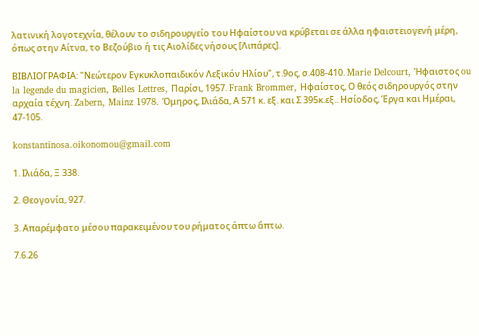λατινική λογοτεχνία, θέλουν το σιδηρουργείο του Ηφαίστου να κρύβεται σε άλλα ηφαιστειογενή μέρη, όπως στην Αίτνα, το Βεζούβιο ή τις Αιολίδες νήσους [Λιπάρες].

ΒΙΒΛΙΟΓΡΑΦΙΑ: "Νεώτερον Εγκυκλοπαιδικόν Λεξικόν Ηλίου", τ.9ος, σ.408-410. Marie Delcourt, Ήφαιστος ou la legende du magicien, Belles Lettres, Παρίσι, 1957. Frank Brommer, Ηφαίστος, Ο θεός σιδηρουργός στην αρχαία τέχνη. Zabern, Mainz 1978. Όμηρος, Ιλιάδα, Α 571 κ. εξ. και Σ 395κ.εξ.. Ησίοδος, Έργα και Ημέραι, 47-105.

konstantinosa.oikonomou@gmail.com

1. Ιλιάδα, Ξ 338.

2. Θεογονία, 927.

3. Απαρέμφατο μέσου παρακειμένου του ρήματος άπτω ἅπτω.

7.6.26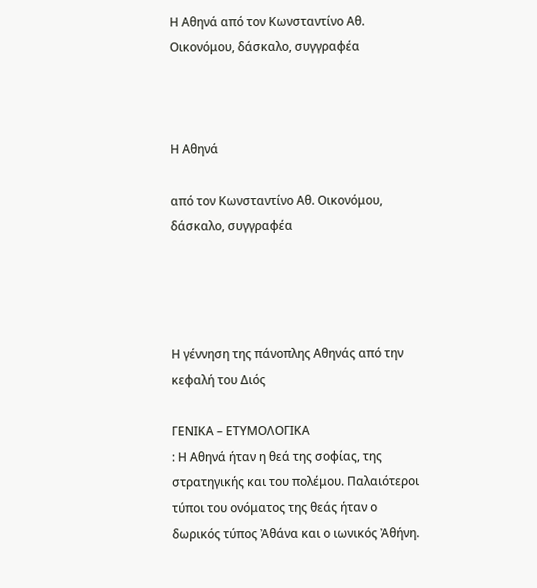Η Αθηνά από τον Κωνσταντίνο Αθ. Οικονόμου, δάσκαλο, συγγραφέα



Η Αθηνά

από τον Κωνσταντίνο Αθ. Οικονόμου, δάσκαλο, συγγραφέα




Η γέννηση της πάνοπλης Αθηνάς από την κεφαλή του Διός

ΓΕΝΙΚΑ – ΕΤΥΜΟΛΟΓΙΚΑ
: Η Αθηνά ήταν η θεά της σοφίας, της στρατηγικής και του πολέμου. Παλαιότεροι τύποι του ονόματος της θεάς ήταν ο δωρικός τύπος Ἀθάνα και ο ιωνικός Ἀθήνη.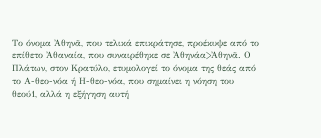Το όνομα Ἀθηνᾶ, που τελικά επικράτησε, προέκυψε από το επίθετο Ἀθαναία, που συναιρέθηκε σε Ἀθηνάα>Ἀθηνᾶ. Ο Πλάτων, στον Κρατύλο, ετυμολογεί το όνομα της θεάς από το Α-θεο-νόα ή Η-θεο-νόα, που σημαίνει η νόηση του θεού1, αλλά η εξήγηση αυτή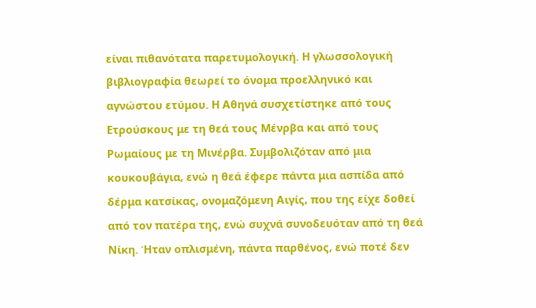είναι πιθανότατα παρετυμολογική. Η γλωσσολογική βιβλιογραφία θεωρεί το όνομα προελληνικό και αγνώστου ετύμου. Η Αθηνά συσχετίστηκε από τους Ετρούσκους με τη θεά τους Μένρβα και από τους Ρωμαίους με τη Μινέρβα. Συμβολιζόταν από μια κουκουβάγια, ενώ η θεά έφερε πάντα μια ασπίδα από δέρμα κατσίκας, ονομαζόμενη Αιγίς, που της είχε δοθεί από τον πατέρα της, ενώ συχνά συνοδευόταν από τη θεά Νίκη. Ήταν οπλισμένη, πάντα παρθένος, ενώ ποτέ δεν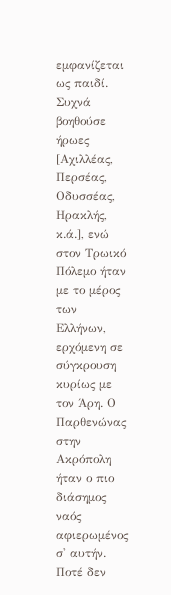εμφανίζεται ως παιδί. Συχνά βοηθούσε ήρωες [Αχιλλέας, Περσέας, Οδυσσέας, Ηρακλής, κ.ά.], ενώ στον Τρωικό Πόλεμο ήταν με το μέρος των Ελλήνων, ερχόμενη σε σύγκρουση κυρίως με τον Άρη. Ο Παρθενώνας στην Ακρόπολη ήταν ο πιο διάσημος ναός αφιερωμένος σ' αυτήν. Ποτέ δεν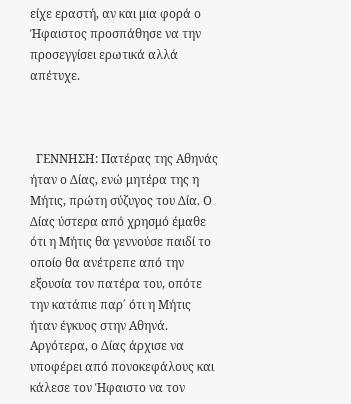είχε εραστή, αν και μια φορά ο Ήφαιστος προσπάθησε να την προσεγγίσει ερωτικά αλλά απέτυχε.



  ΓΕΝΝΗΣΗ: Πατέρας της Αθηνάς ήταν ο Δίας, ενώ μητέρα της η Μήτις, πρώτη σύζυγος του Δία. Ο Δίας ύστερα από χρησμό έμαθε ότι η Μήτις θα γεννούσε παιδί το οποίο θα ανέτρεπε από την εξουσία τον πατέρα του, οπότε την κατάπιε παρ΄ ότι η Μήτις ήταν έγκυος στην Αθηνά. Αργότερα, ο Δίας άρχισε να υποφέρει από πονοκεφάλους και κάλεσε τον Ήφαιστο να τον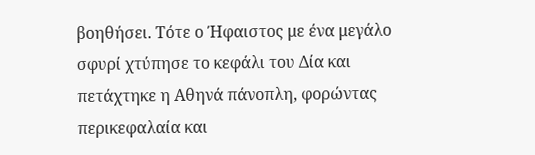βοηθήσει. Τότε ο Ήφαιστος με ένα μεγάλο σφυρί χτύπησε το κεφάλι του Δία και πετάχτηκε η Αθηνά πάνοπλη, φορώντας περικεφαλαία και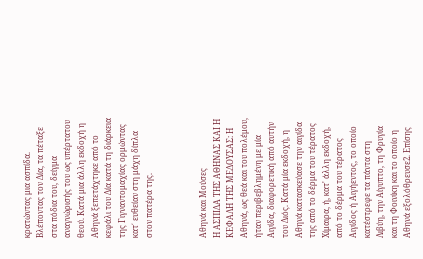κρατώντας μια ασπίδα. Βλέποντας τον Δία, τα πέταξε στα πόδια του, δείγμα αναγνώρισής του ως υπέρτατου θεού. Κατά μια άλλη εκδοχή η Αθηνά ξεπετάχτηκε από το κεφάλι του Δία κατά τη διάρκεια της Γιγναντομαχίας ορμώντας κατ΄ ευθείαν στη μάχη δίπλα στον πατέρα της.



Αθηνά και Μούσες
Η ΑΣΠΙΔΑ ΤΗΣ ΑΘΗΝΑΣ ΚΑΙ Η ΚΕΦΑΛΗ ΤΗΣ ΜΕΔΟΥΣΑΣ: Η Αθηνά, ως θεά και του πολέμου, ήταν περιβεβλημένη με μία Αιγίδα, διαφορετική από αυτήν του Διός. Κατά μία εκδοχή, η Αθηνά κατασκεύασε την αιγίδα της από το δέρμα του τέρατος Χίμαιρα, ή, κατ' άλλη εκδοχή, από το δέρμα του τέρατος Αιγίδος ή Αιγήεντος, το οποίο κατέστρεφε τα πάντα στη Λιβύη, την Αίγυπτο, τη Φρυγία και τη Φοινίκη και το οποίο η Αθηνά εξολόθρευσε2. Επίσης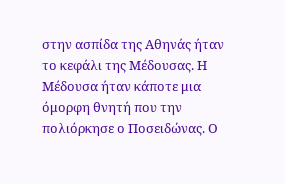στην ασπίδα της Αθηνάς ήταν το κεφάλι της Μέδουσας. Η Μέδουσα ήταν κάποτε μια όμορφη θνητή που την πολιόρκησε ο Ποσειδώνας. Ο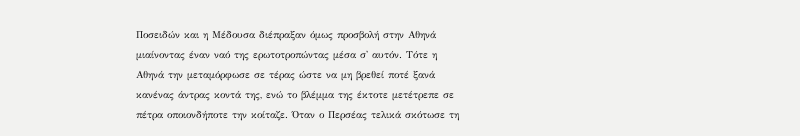Ποσειδών και η Μέδουσα διέπραξαν όμως προσβολή στην Αθηνά μιαίνοντας έναν ναό της ερωτοτροπώντας μέσα σ' αυτόν. Τότε η Αθηνά την μεταμόρφωσε σε τέρας ώστε να μη βρεθεί ποτέ ξανά κανένας άντρας κοντά της, ενώ το βλέμμα της έκτοτε μετέτρεπε σε πέτρα οποιονδήποτε την κοίταζε. Όταν ο Περσέας τελικά σκότωσε τη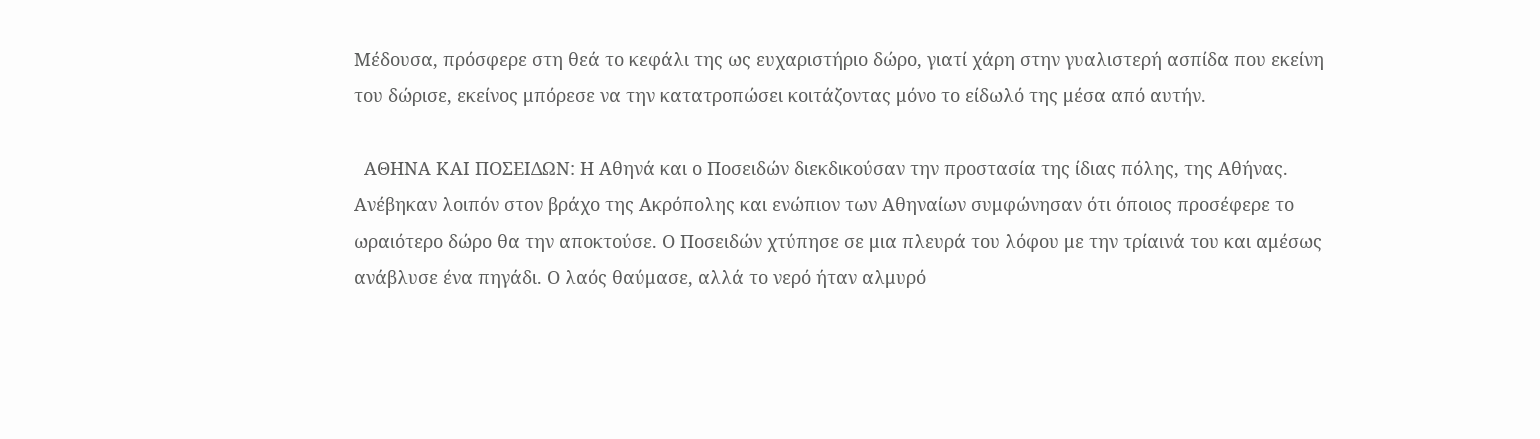Μέδουσα, πρόσφερε στη θεά το κεφάλι της ως ευχαριστήριο δώρο, γιατί χάρη στην γυαλιστερή ασπίδα που εκείνη του δώρισε, εκείνος μπόρεσε να την κατατροπώσει κοιτάζοντας μόνο το είδωλό της μέσα από αυτήν.

  ΑΘΗΝΑ ΚΑΙ ΠΟΣΕΙΔΩΝ: Η Αθηνά και ο Ποσειδών διεκδικούσαν την προστασία της ίδιας πόλης, της Αθήνας. Ανέβηκαν λοιπόν στον βράχο της Ακρόπολης και ενώπιον των Αθηναίων συμφώνησαν ότι όποιος προσέφερε το ωραιότερο δώρο θα την αποκτούσε. Ο Ποσειδών χτύπησε σε μια πλευρά του λόφου με την τρίαινά του και αμέσως ανάβλυσε ένα πηγάδι. Ο λαός θαύμασε, αλλά το νερό ήταν αλμυρό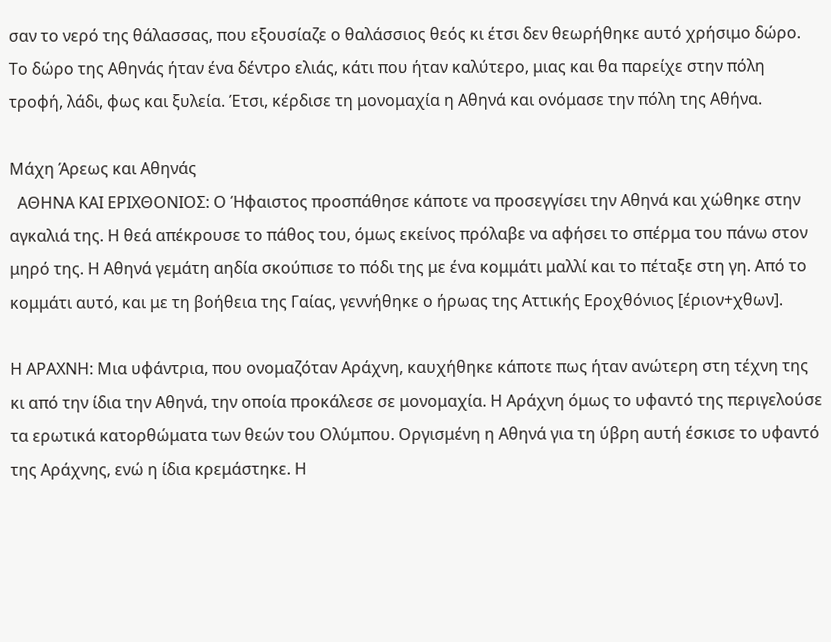σαν το νερό της θάλασσας, που εξουσίαζε ο θαλάσσιος θεός κι έτσι δεν θεωρήθηκε αυτό χρήσιμο δώρο. Το δώρο της Αθηνάς ήταν ένα δέντρο ελιάς, κάτι που ήταν καλύτερο, μιας και θα παρείχε στην πόλη τροφή, λάδι, φως και ξυλεία. Έτσι, κέρδισε τη μονομαχία η Αθηνά και ονόμασε την πόλη της Αθήνα.

Μάχη Άρεως και Αθηνάς
  ΑΘΗΝΑ ΚΑΙ ΕΡΙΧΘΟΝΙΟΣ: Ο Ήφαιστος προσπάθησε κάποτε να προσεγγίσει την Αθηνά και χώθηκε στην αγκαλιά της. Η θεά απέκρουσε το πάθος του, όμως εκείνος πρόλαβε να αφήσει το σπέρμα του πάνω στον μηρό της. Η Αθηνά γεμάτη αηδία σκούπισε το πόδι της με ένα κομμάτι μαλλί και το πέταξε στη γη. Από το κομμάτι αυτό, και με τη βοήθεια της Γαίας, γεννήθηκε ο ήρωας της Αττικής Εροχθόνιος [έριον+χθων].

Η ΑΡΑΧΝΗ: Μια υφάντρια, που ονομαζόταν Αράχνη, καυχήθηκε κάποτε πως ήταν ανώτερη στη τέχνη της κι από την ίδια την Αθηνά, την οποία προκάλεσε σε μονομαχία. Η Αράχνη όμως το υφαντό της περιγελούσε τα ερωτικά κατορθώματα των θεών του Ολύμπου. Οργισμένη η Αθηνά για τη ύβρη αυτή έσκισε το υφαντό της Αράχνης, ενώ η ίδια κρεμάστηκε. Η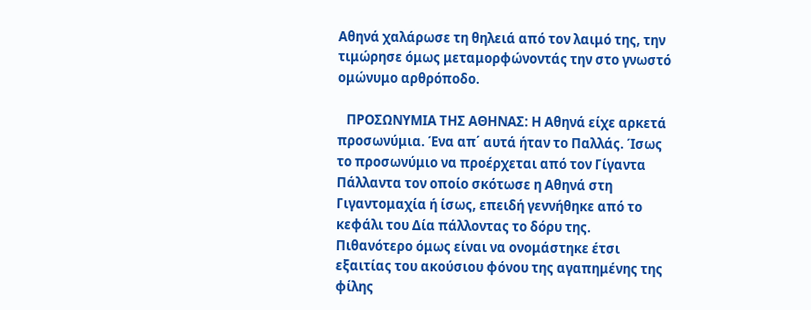Αθηνά χαλάρωσε τη θηλειά από τον λαιμό της, την τιμώρησε όμως μεταμορφώνοντάς την στο γνωστό ομώνυμο αρθρόποδο.

   ΠΡΟΣΩΝΥΜΙΑ ΤΗΣ ΑΘΗΝΑΣ: Η Αθηνά είχε αρκετά προσωνύμια. Ένα απ΄ αυτά ήταν το Παλλάς. Ίσως το προσωνύμιο να προέρχεται από τον Γίγαντα Πάλλαντα τον οποίο σκότωσε η Αθηνά στη Γιγαντομαχία ή ίσως, επειδή γεννήθηκε από το κεφάλι του Δία πάλλοντας το δόρυ της. Πιθανότερο όμως είναι να ονομάστηκε έτσι εξαιτίας του ακούσιου φόνου της αγαπημένης της φίλης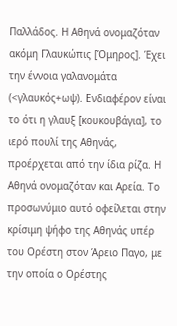Παλλάδος. Η Αθηνά ονομαζόταν ακόμη Γλαυκώπις [Όμηρος]. Έχει την έννοια γαλανομάτα (<γλαυκός+ωψ). Ενδιαφέρον είναι το ότι η γλαυξ [κουκουβάγια], το ιερό πουλί της Αθηνάς, προέρχεται από την ίδια ρίζα. Η Αθηνά ονομαζόταν και Αρεία. Το προσωνύμιο αυτό οφείλεται στην κρίσιμη ψήφο της Αθηνάς υπέρ του Ορέστη στον Άρειο Παγο, με την οποία ο Ορέστης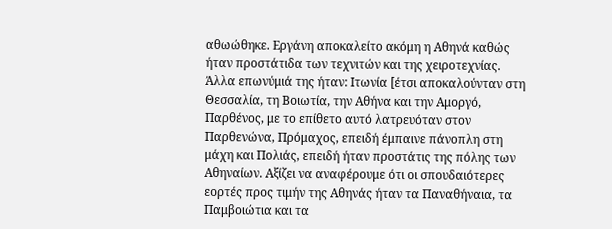αθωώθηκε. Εργάνη αποκαλείτο ακόμη η Αθηνά καθώς ήταν προστάτιδα των τεχνιτών και της χειροτεχνίας. Άλλα επωνύμιά της ήταν: Ιτωνία [έτσι αποκαλούνταν στη Θεσσαλία, τη Βοιωτία, την Αθήνα και την Αμοργό, Παρθένος, με το επίθετο αυτό λατρευόταν στον Παρθενώνα, Πρόμαχος, επειδή έμπαινε πάνοπλη στη μάχη και Πολιάς, επειδή ήταν προστάτις της πόλης των Αθηναίων. Αξίζει να αναφέρουμε ότι οι σπουδαιότερες εορτές προς τιμήν της Αθηνάς ήταν τα Παναθήναια, τα Παμβοιώτια και τα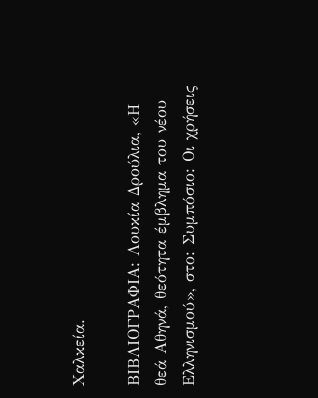Χαλκεία.

ΒΙΒΛΙΟΓΡΑΦΙΑ: Λουκία Δρούλια, «Η θεά Αθηνά, θεότητα έμβλημα του νέου Ελληνισμού», στο: Συμπόσιο: Οι χρήσεις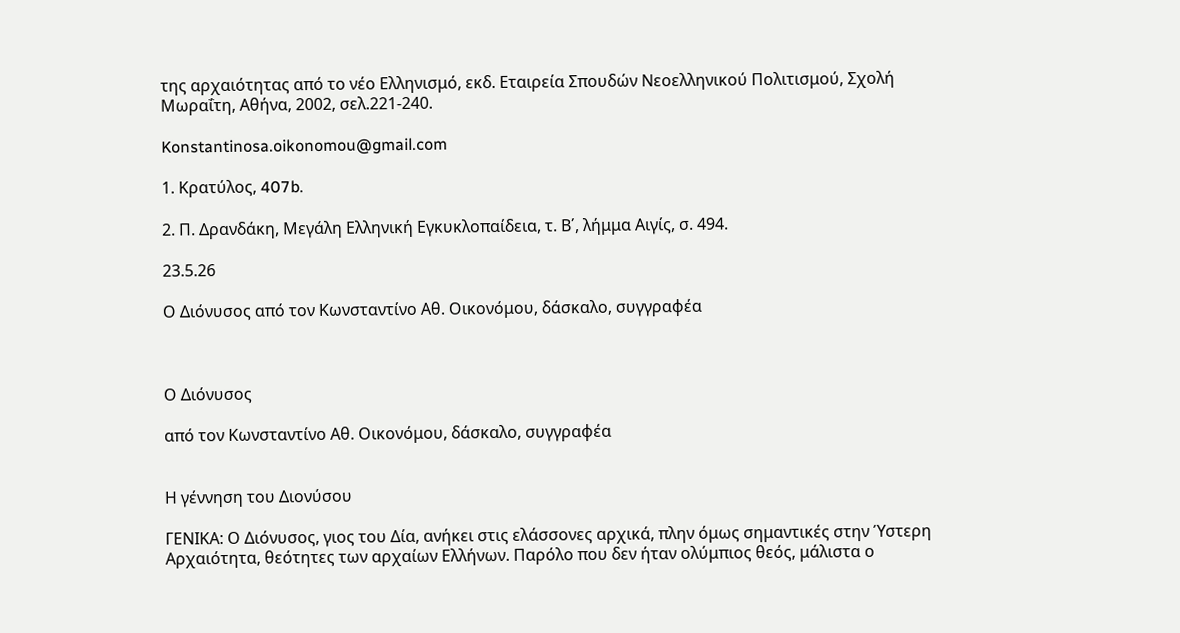της αρχαιότητας από το νέο Ελληνισμό, εκδ. Εταιρεία Σπουδών Νεοελληνικού Πολιτισμού, Σχολή Μωραΐτη, Αθήνα, 2002, σελ.221-240.

Konstantinosa.oikonomou@gmail.com

1. Κρατύλος, 407b.

2. Π. Δρανδάκη, Μεγάλη Ελληνική Εγκυκλοπαίδεια, τ. Β΄, λήμμα Αιγίς, σ. 494.

23.5.26

Ο Διόνυσος από τον Κωνσταντίνο Αθ. Οικονόμου, δάσκαλο, συγγραφέα



Ο Διόνυσος

από τον Κωνσταντίνο Αθ. Οικονόμου, δάσκαλο, συγγραφέα


Η γέννηση του Διονύσου

ΓΕΝΙΚΑ: Ο Διόνυσος, γιος του Δία, ανήκει στις ελάσσονες αρχικά, πλην όμως σημαντικές στην Ύστερη Αρχαιότητα, θεότητες των αρχαίων Ελλήνων. Παρόλο που δεν ήταν ολύμπιος θεός, μάλιστα ο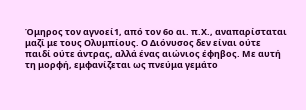Όμηρος τον αγνοεί1, από τον 6ο αι. π.Χ., αναπαρίσταται μαζί με τους Ολυμπίους. Ο Διόνυσος δεν είναι ούτε παιδί ούτε άντρας, αλλά ένας αιώνιος έφηβος. Με αυτή τη μορφή, εμφανίζεται ως πνεύμα γεμάτο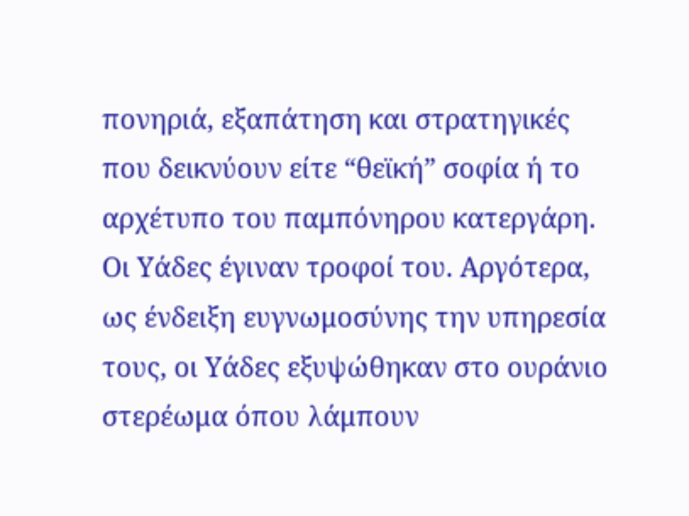πονηριά, εξαπάτηση και στρατηγικές που δεικνύουν είτε “θεϊκή” σοφία ή το αρχέτυπο του παμπόνηρου κατεργάρη. Οι Υάδες έγιναν τροφοί του. Αργότερα, ως ένδειξη ευγνωμοσύνης την υπηρεσία τους, οι Υάδες εξυψώθηκαν στο ουράνιο στερέωμα όπου λάμπουν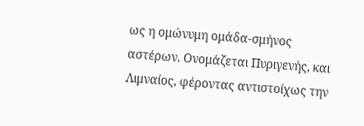ως η ομώνυμη ομάδα-σμήνος αστέρων. Ονομάζεται Πυριγενής, και Λιμναίος, φέροντας αντιστοίχως την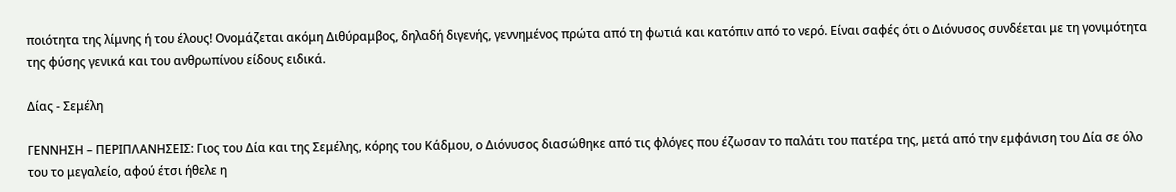ποιότητα της λίμνης ή του έλους! Ονομάζεται ακόμη Διθύραμβος, δηλαδή διγενής, γεννημένος πρώτα από τη φωτιά και κατόπιν από το νερό. Είναι σαφές ότι ο Διόνυσος συνδέεται με τη γονιμότητα της φύσης γενικά και του ανθρωπίνου είδους ειδικά.

Δίας - Σεμέλη

ΓΕΝΝΗΣΗ – ΠΕΡΙΠΛΑΝΗΣΕΙΣ: Γιος του Δία και της Σεμέλης, κόρης του Κάδμου, ο Διόνυσος διασώθηκε από τις φλόγες που έζωσαν το παλάτι του πατέρα της, μετά από την εμφάνιση του Δία σε όλο του το μεγαλείο, αφού έτσι ήθελε η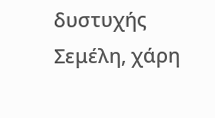δυστυχής Σεμέλη, χάρη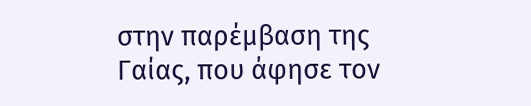στην παρέμβαση της Γαίας, που άφησε τον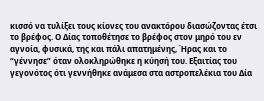κισσό να τυλίξει τους κίονες του ανακτόρου διασώζοντας έτσι το βρέφος. Ο Δίας τοποθέτησε το βρέφος στον μηρό του εν αγνοία, φυσικά, της και πάλι απατημένης, Ήρας και το “γέννησε” όταν ολοκληρώθηκε η κύησή του. Εξαιτίας του γεγονότος ότι γεννήθηκε ανάμεσα στα αστροπελέκια του Δία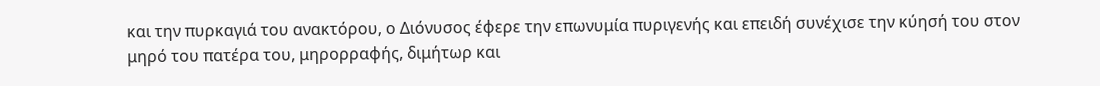και την πυρκαγιά του ανακτόρου, ο Διόνυσος έφερε την επωνυμία πυριγενής και επειδή συνέχισε την κύησή του στον μηρό του πατέρα του, μηρορραφής, διμήτωρ και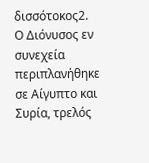δισσότοκος2. Ο Διόνυσος εν συνεχεία περιπλανήθηκε σε Αίγυπτο και Συρία, τρελός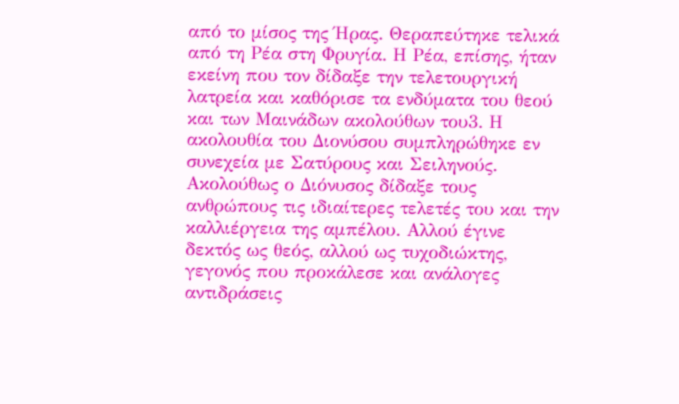από το μίσος της Ήρας. Θεραπεύτηκε τελικά από τη Ρέα στη Φρυγία. Η Ρέα, επίσης, ήταν εκείνη που τον δίδαξε την τελετουργική λατρεία και καθόρισε τα ενδύματα του θεού και των Μαινάδων ακολούθων του3. Η ακολουθία του Διονύσου συμπληρώθηκε εν συνεχεία με Σατύρους και Σειληνούς. Ακολούθως ο Διόνυσος δίδαξε τους ανθρώπους τις ιδιαίτερες τελετές του και την καλλιέργεια της αμπέλου. Αλλού έγινε δεκτός ως θεός, αλλού ως τυχοδιώκτης, γεγονός που προκάλεσε και ανάλογες αντιδράσεις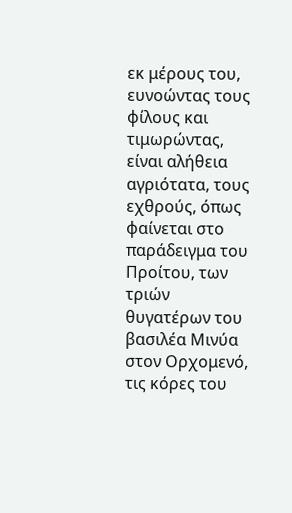εκ μέρους του, ευνοώντας τους φίλους και τιμωρώντας, είναι αλήθεια αγριότατα, τους εχθρούς, όπως φαίνεται στο παράδειγμα του Προίτου, των τριών θυγατέρων του βασιλέα Μινύα στον Ορχομενό, τις κόρες του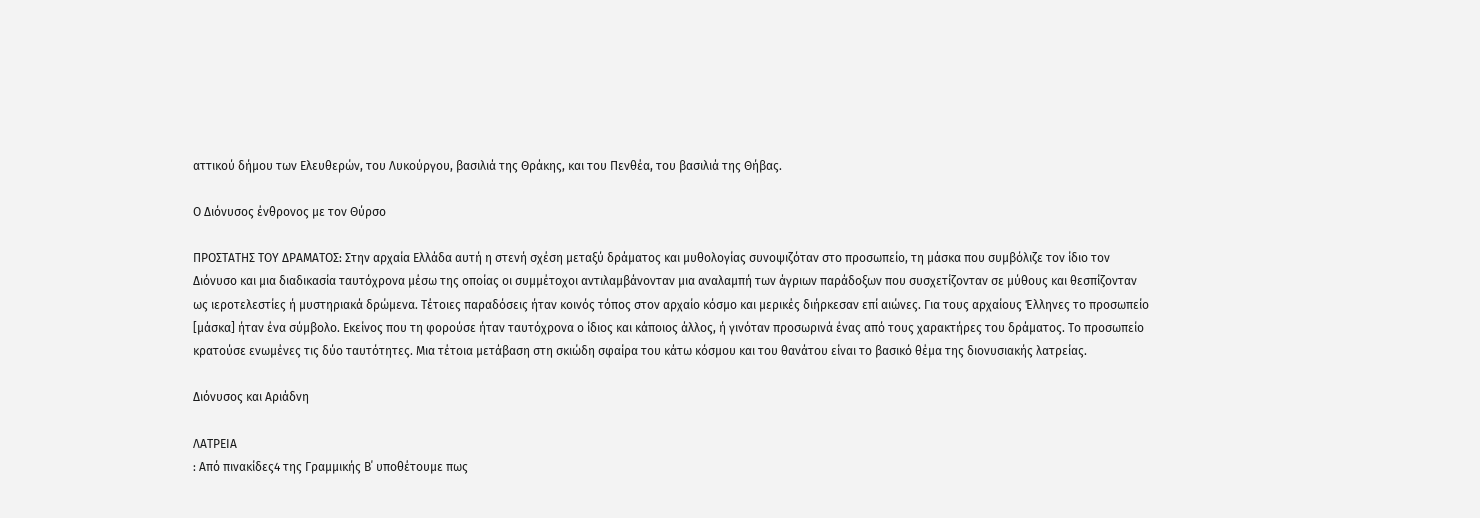αττικού δήμου των Ελευθερών, του Λυκούργου, βασιλιά της Θράκης, και του Πενθέα, του βασιλιά της Θήβας.

Ο Διόνυσος ένθρονος με τον Θύρσο

ΠΡΟΣΤΑΤΗΣ ΤΟΥ ΔΡΑΜΑΤΟΣ: Στην αρχαία Ελλάδα αυτή η στενή σχέση μεταξύ δράματος και μυθολογίας συνοψιζόταν στο προσωπείο, τη μάσκα που συμβόλιζε τον ίδιο τον Διόνυσο και μια διαδικασία ταυτόχρονα μέσω της οποίας οι συμμέτοχοι αντιλαμβάνονταν μια αναλαμπή των άγριων παράδοξων που συσχετίζονταν σε μύθους και θεσπίζονταν ως ιεροτελεστίες ή μυστηριακά δρώμενα. Τέτοιες παραδόσεις ήταν κοινός τόπος στον αρχαίο κόσμο και μερικές διήρκεσαν επί αιώνες. Για τους αρχαίους Έλληνες το προσωπείο [μάσκα] ήταν ένα σύμβολο. Εκείνος που τη φορούσε ήταν ταυτόχρονα ο ίδιος και κάποιος άλλος, ή γινόταν προσωρινά ένας από τους χαρακτήρες του δράματος. Το προσωπείο κρατούσε ενωμένες τις δύο ταυτότητες. Μια τέτοια μετάβαση στη σκιώδη σφαίρα του κάτω κόσμου και του θανάτου είναι το βασικό θέμα της διονυσιακής λατρείας.

Διόνυσος και Αριάδνη

ΛΑΤΡΕΙΑ
: Από πινακίδες4 της Γραμμικής Β΄ υποθέτουμε πως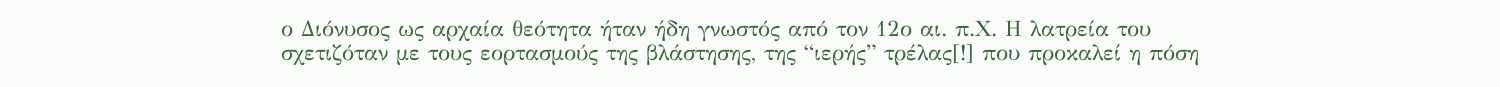ο Διόνυσος ως αρχαία θεότητα ήταν ήδη γνωστός από τον 12ο αι. π.Χ. Η λατρεία του σχετιζόταν με τους εορτασμούς της βλάστησης, της “ιερής” τρέλας[!] που προκαλεί η πόση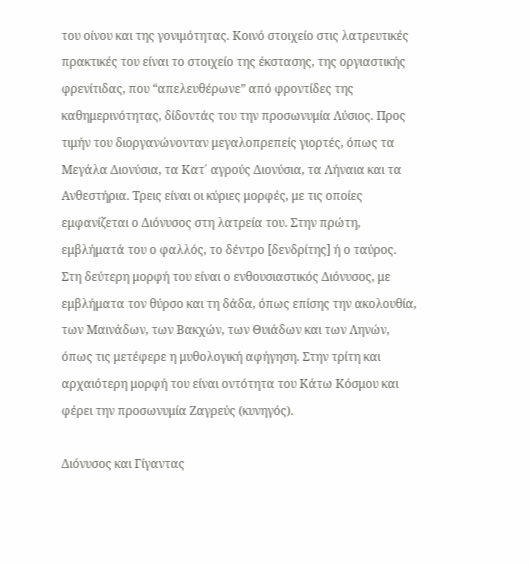του οίνου και της γονιμότητας. Κοινό στοιχείο στις λατρευτικές πρακτικές του είναι το στοιχείο της έκστασης, της οργιαστικής φρενίτιδας, που “απελευθέρωνε” από φροντίδες της καθημερινότητας, δίδοντάς του την προσωνυμία Λύσιος. Προς τιμήν του διοργανώνονταν μεγαλοπρεπείς γιορτές, όπως τα Μεγάλα Διονύσια, τα Κατ΄ αγρούς Διονύσια, τα Λήναια και τα Ανθεστήρια. Τρεις είναι οι κύριες μορφές, με τις οποίες εμφανίζεται ο Διόνυσος στη λατρεία του. Στην πρώτη, εμβλήματά του ο φαλλός, το δέντρο [δενδρίτης] ή ο ταύρος. Στη δεύτερη μορφή του είναι ο ενθουσιαστικός Διόνυσος, με εμβλήματα τον θύρσο και τη δάδα, όπως επίσης την ακολουθία, των Μαινάδων, των Βακχών, των Θυιάδων και των Ληνών, όπως τις μετέφερε η μυθολογική αφήγηση. Στην τρίτη και αρχαιότερη μορφή του είναι οντότητα του Κάτω Κόσμου και φέρει την προσωνυμία Ζαγρεύς (κυνηγός).

Διόνυσος και Γίγαντας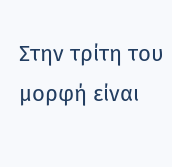Στην τρίτη του μορφή είναι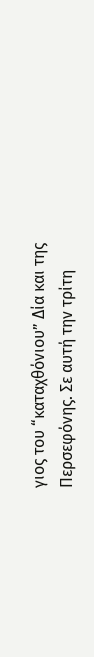γιος του “καταχθόνιου” Δία και της Περσεφόνης. Σε αυτή την τρίτη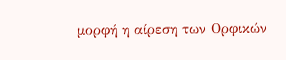μορφή η αίρεση των Ορφικών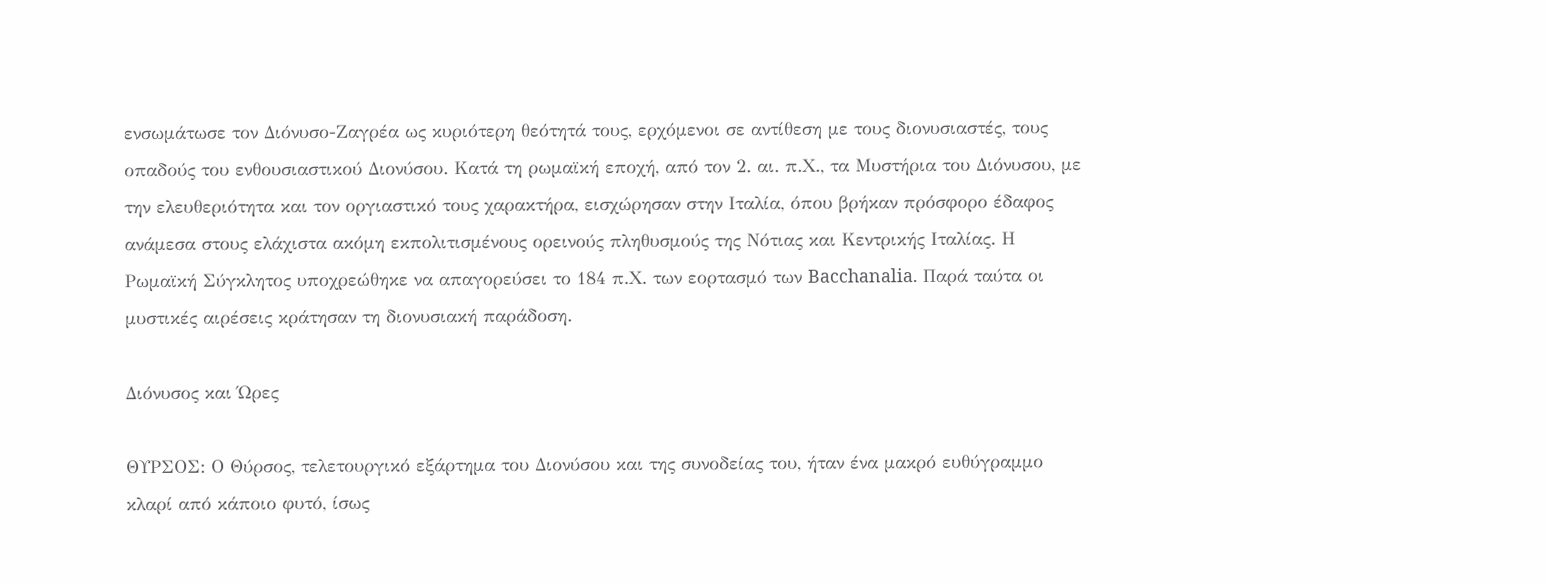ενσωμάτωσε τον Διόνυσο-Ζαγρέα ως κυριότερη θεότητά τους, ερχόμενοι σε αντίθεση με τους διονυσιαστές, τους οπαδούς του ενθουσιαστικού Διονύσου. Κατά τη ρωμαϊκή εποχή, από τον 2. αι. π.Χ., τα Μυστήρια του Διόνυσου, με την ελευθεριότητα και τον οργιαστικό τους χαρακτήρα, εισχώρησαν στην Ιταλία, όπου βρήκαν πρόσφορο έδαφος ανάμεσα στους ελάχιστα ακόμη εκπολιτισμένους ορεινούς πληθυσμούς της Νότιας και Κεντρικής Ιταλίας. Η Ρωμαϊκή Σύγκλητος υποχρεώθηκε να απαγορεύσει το 184 π.Χ. των εορτασμό των Bacchanalia. Παρά ταύτα οι μυστικές αιρέσεις κράτησαν τη διονυσιακή παράδοση.

Διόνυσος και Ώρες

ΘΥΡΣΟΣ: Ο Θύρσος, τελετουργικό εξάρτημα του Διονύσου και της συνοδείας του, ήταν ένα μακρό ευθύγραμμο κλαρί από κάποιο φυτό, ίσως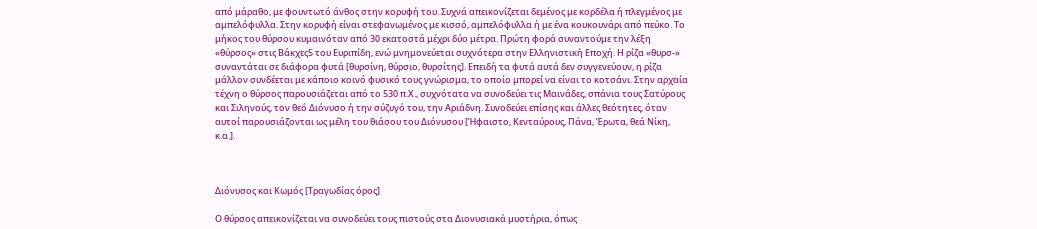από μάραθο, με φουντωτό άνθος στην κορυφή του. Συχνά απεικονίζεται δεμένος με κορδέλα ή πλεγμένος με αμπελόφυλλα. Στην κορυφή είναι στεφανωμένος με κισσό, αμπελόφυλλα ή με ένα κουκουνάρι από πεύκο. Το μήκος του θύρσου κυμαινόταν από 30 εκατοστά μέχρι δύο μέτρα. Πρώτη φορά συναντούμε την λέξη «θύρσος» στις Βάκχες5 του Ευριπίδη, ενώ μνημονεύεται συχνότερα στην Ελληνιστική Εποχή. Η ρίζα «θυρσ-» συναντάται σε διάφορα φυτά [θυρσίνη, θύρσιο, θυρσίτης]. Επειδή τα φυτά αυτά δεν συγγενεύουν, η ρίζα μάλλον συνδέεται με κάποιο κοινό φυσικό τους γνώρισμα, το οποίο μπορεί να είναι το κοτσάνι. Στην αρχαία τέχνη ο θύρσος παρουσιάζεται από το 530 π.Χ., συχνότατα να συνοδεύει τις Μαινάδες, σπάνια τους Σατύρους και Σιληνούς, τον θεό Διόνυσο ή την σύζυγό του, την Αριάδνη. Συνοδεύει επίσης και άλλες θεότητες, όταν αυτοί παρουσιάζονται ως μέλη του θιάσου του Διόνυσου [Ήφαιστο, Κενταύρους, Πάνα, Έρωτα, θεά Νίκη, κ.α.].



Διόνυσος και Κωμός [Τραγωδίας όρος]

Ο θύρσος απεικονίζεται να συνοδεύει τους πιστούς στα Διονυσιακά μυστήρια, όπως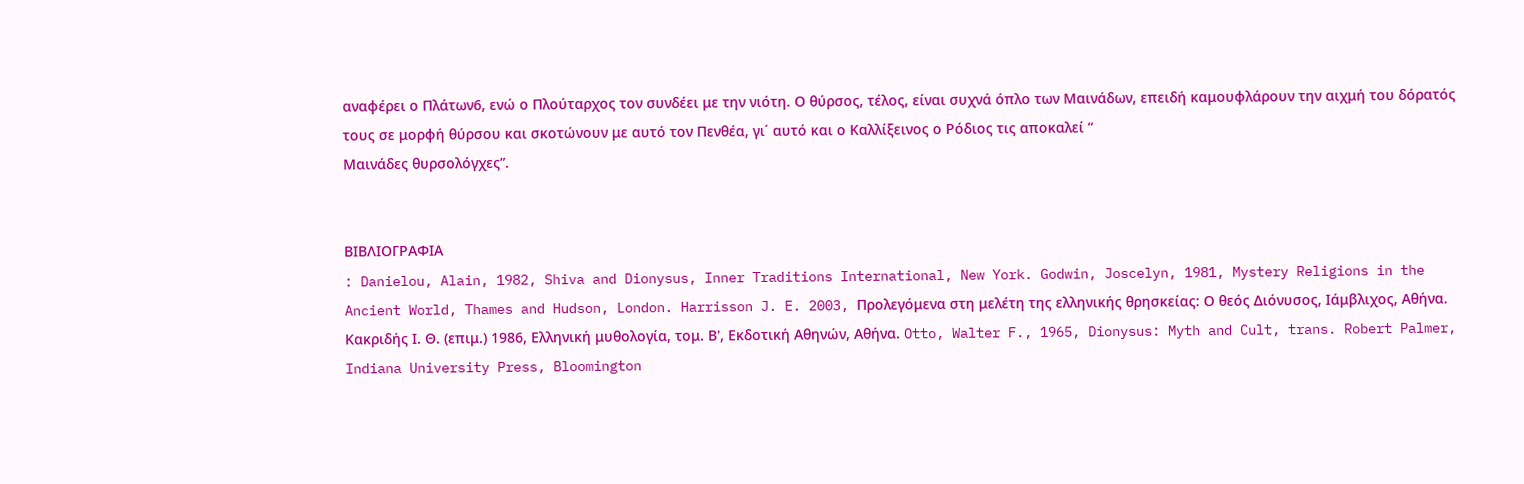αναφέρει ο Πλάτων6, ενώ ο Πλούταρχος τον συνδέει με την νιότη. Ο θύρσος, τέλος, είναι συχνά όπλο των Μαινάδων, επειδή καμουφλάρουν την αιχμή του δόρατός τους σε μορφή θύρσου και σκοτώνουν με αυτό τον Πενθέα, γι΄ αυτό και ο Καλλίξεινος ο Ρόδιος τις αποκαλεί “
Μαινάδες θυρσολόγχες”.


ΒΙΒΛΙΟΓΡΑΦΙΑ
: Danielou, Alain, 1982, Shiva and Dionysus, Inner Traditions International, New York. Godwin, Joscelyn, 1981, Mystery Religions in the Ancient World, Thames and Hudson, London. Harrisson J. E. 2003, Προλεγόμενα στη μελέτη της ελληνικής θρησκείας: Ο θεός Διόνυσος, Ιάμβλιχος, Αθήνα. Κακριδής Ι. Θ. (επιμ.) 1986, Ελληνική μυθολογία, τομ. Β', Εκδοτική Αθηνών, Αθήνα. Otto, Walter F., 1965, Dionysus: Myth and Cult, trans. Robert Palmer, Indiana University Press, Bloomington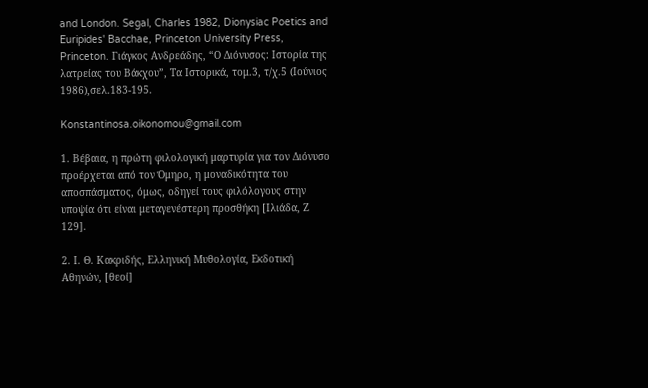and London. Segal, Charles 1982, Dionysiac Poetics and Euripides' Bacchae, Princeton University Press, Princeton. Γιάγκος Ανδρεάδης, “Ο Διόνυσος: Ιστορία της λατρείας του Βάκχου”, Τα Ιστορικά, τομ.3, τ/χ.5 (Ιούνιος 1986),σελ.183-195.

Konstantinosa.oikonomou@gmail.com

1. Βέβαια, η πρώτη φιλολογική μαρτυρία για τον Διόνυσο προέρχεται από τον Όμηρο, η μοναδικότητα του αποσπάσματος, όμως, οδηγεί τους φιλόλογους στην υποψία ότι είναι μεταγενέστερη προσθήκη [Ιλιάδα, Ζ 129].

2. Ι. Θ. Κακριδής, Ελληνική Μυθολογία, Εκδοτική Αθηνών, [θεοί]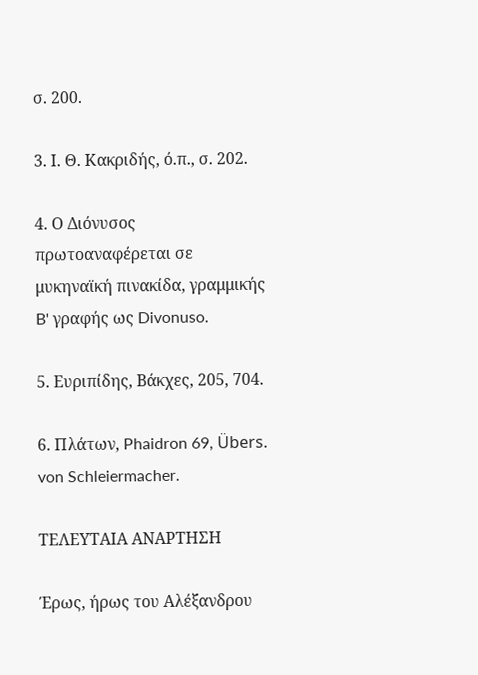σ. 200.

3. Ι. Θ. Κακριδής, ό.π., σ. 202.

4. Ο Διόνυσος πρωτοαναφέρεται σε μυκηναϊκή πινακίδα, γραμμικής B' γραφής ως Divonuso.

5. Ευριπίδης, Βάκχες, 205, 704.

6. Πλάτων, Phaidron 69, Übers. von Schleiermacher.

ΤΕΛΕΥΤΑΙΑ ΑΝΑΡΤΗΣΗ

Έρως, ήρως του Αλέξανδρου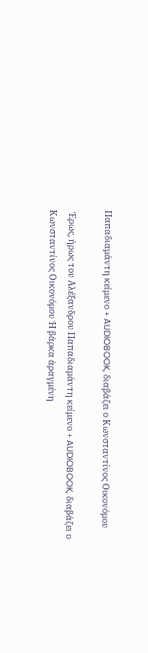Παπαδιαμάντη κείμενο + AUDIOBOOK, διαβάζει ο Κωνσταντίνος Οικονόμου

 Έρως, ήρως του Αλέξανδρου Παπαδιαμάντη κείμενο + AUDIOBOOK, διαβάζει ο Κωνσταντίνος Οικονόμου Ἡ βάρκα ἀραγμένη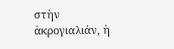στὴν ἀκρογιαλιάν, ἡ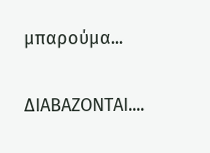μπαρούμα...

ΔΙΑΒΑΖΟΝΤΑΙ....